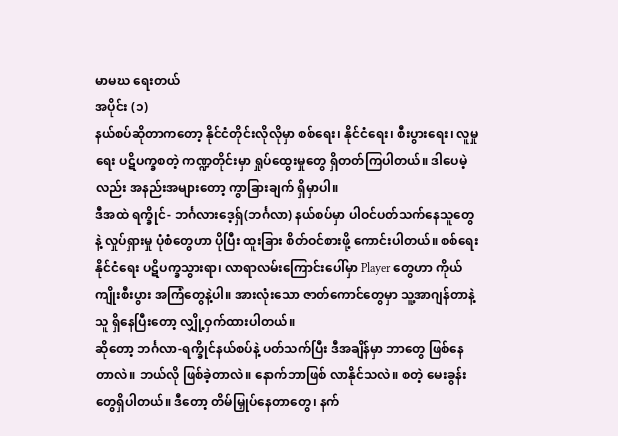မာမဃ ရေးတယ်
အပိုင်း (၁)
နယ်စပ်ဆိုတာကတော့ နိုင်ငံတိုင်းလိုလိုမှာ စစ်ရေး၊ နိုင်ငံရေး၊ စီးပွားရေး၊ လူမှုရေး ပဋိပက္ခစတဲ့ ကဏ္ဍတိုင်းမှာ ရှုပ်ထွေးမှုတွေ ရှိတတ်ကြပါတယ်။ ဒါပေမဲ့လည်း အနည်းအများတော့ ကွာခြားချက် ရှိမှာပါ။
ဒီအထဲ ရက္ခိုင်- ဘင်္ဂလားဒေ့ရှ်(ဘင်္ဂလာ) နယ်စပ်မှာ ပါဝင်ပတ်သက်နေသူတွေနဲ့ လှုပ်ရှားမှု ပုံစံတွေဟာ ပိုပြီး ထူးခြား စိတ်ဝင်စားဖို့ ကောင်းပါတယ်။ စစ်ရေး နိုင်ငံရေး ပဋိပက္ခသွားရာ၊ လာရာလမ်းကြောင်းပေါ်မှာ Player တွေဟာ ကိုယ်ကျိုးစီးပွား အကြံတွေနဲ့ပါ။ အားလုံးသော ဇာတ်ကောင်တွေမှာ သူ့အာဂျန်တာနဲ့သူ ရှိနေပြီးတော့ လျှို့ဝှက်ထားပါတယ်။
ဆိုတော့ ဘင်္ဂလာ-ရက္ခိုင်နယ်စပ်နဲ့ ပတ်သက်ပြီး ဒီအချိန်မှာ ဘာတွေ ဖြစ်နေတာလဲ။ ဘယ်လို ဖြစ်ခဲ့တာလဲ။ နောက်ဘာဖြစ် လာနိုင်သလဲ။ စတဲ့ မေးခွန်းတွေရှိပါတယ်။ ဒီတော့ တိမ်မြှုပ်နေတာတွေ၊ နက်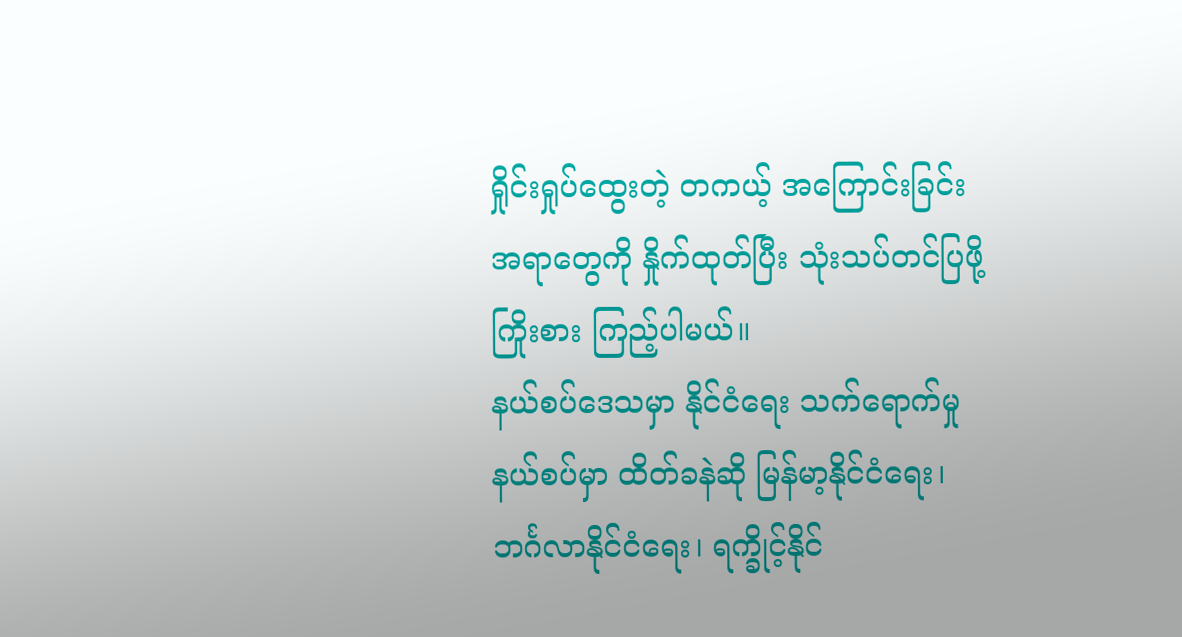ရှိုင်းရှုပ်ထွေးတဲ့ တကယ့် အကြောင်းခြင်း အရာတွေကို နှိုက်ထုတ်ပြီး သုံးသပ်တင်ပြဖို့ ကြိုးစား ကြည့်ပါမယ်။
နယ်စပ်ဒေသမှာ နိုင်ငံရေး သက်ရောက်မှု
နယ်စပ်မှာ ထိတ်ခနဲဆို မြန်မာ့နိုင်ငံရေး၊ ဘင်္ဂလာနိုင်ငံရေး၊ ရက္ခိုင့်နိုင်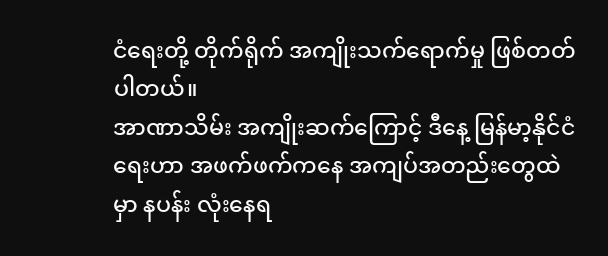ငံရေးတို့ တိုက်ရိုက် အကျိုးသက်ရောက်မှု ဖြစ်တတ်ပါတယ်။
အာဏာသိမ်း အကျိုးဆက်ကြောင့် ဒီနေ့ မြန်မာ့နိုင်ငံရေးဟာ အဖက်ဖက်ကနေ အကျပ်အတည်းတွေထဲမှာ နပန်း လုံးနေရ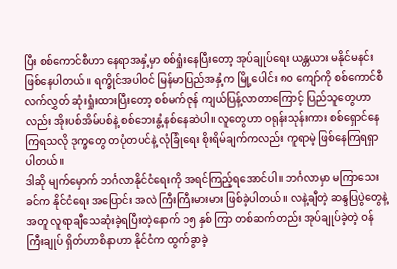ပြီး စစ်ကောင်စီဟာ နေရာအနှံ့မှာ စစ်ရှုံးနေပြီးတော့ အုပ်ချုပ်ရေး ယန္တယား မနိုင်မနင်း ဖြစ်နေပါတယ်။ ရက္ခိုင်အပါဝင် မြန်မာပြည်အနှံ့က မြို့ပေါင်း ၈၀ ကျော်ကို စစ်ကောင်စီ လက်လွှတ် ဆုံးရှုံးထားပြီးတော့ စစ်မက်ဇုန် ကျယ်ပြန့်လာတာကြောင့် ပြည်သူတွေဟာလည်း အိုးပစ်အိမ်ပစ်နဲ့ စစ်ဘေးနွံ့နစ်နေဆဲပါ။ လူတွေဟာ ဝရုန်းသုန်းကား စစ်ရှောင်နေကြရသလို ဒုက္ခတွေ တပုံတပင်နဲ့ လုံခြုံရေး စိုးရိမ်ချက်ကလည်း ကူရာမဲ့ ဖြစ်နေကြရရှာပါတယ်။
ဒါဆို မျက်မှောက် ဘင်္ဂလာနိုင်ငံရေးကို အရင်ကြည့်ရအောင်ပါ။ ဘင်္ဂလာမှာ မကြာသေးခင်က နိုင်ငံရေး အပြောင်း အလဲ ကြီးကြီးမားမား ဖြစ်ခဲ့ပါတယ်။ လနဲ့ချီတဲ့ ဆန္ဒပြပွဲတွေနဲ့ အတူ လူရာချီသေဆုံးခဲ့ရပြီးတဲ့နောက် ၁၅ နှစ် ကြာ တစ်ဆက်တည်း အုပ်ချုပ်ခဲ့တဲ့ ဝန်ကြီးချုပ် ရှိတ်ဟာစိနာဟာ နိုင်ငံက ထွက်ခွာခဲ့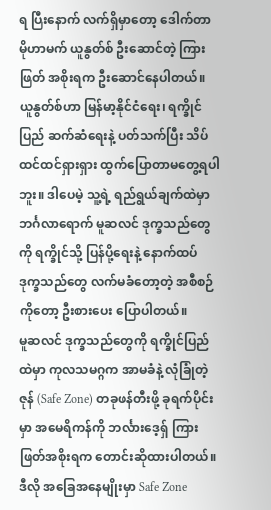ရ ပြီးနောက် လက်ရှိမှာတော့ ဒေါက်တာ မိုဟာမက် ယူနွတ်စ် ဦးဆောင်တဲ့ ကြားဖြတ် အစိုးရက ဦးဆောင်နေပါတယ်။
ယူနွတ်စ်ဟာ မြန်မာ့နိုင်ငံရေး၊ ရက္ခိုင်ပြည် ဆက်ဆံရေးနဲ့ ပတ်သက်ပြီး သိပ်ထင်ထင်ရှားရှား ထွက်ပြောတာမတွေ့ရပါဘူး။ ဒါပေမဲ့ သူ့ရဲ့ ရည်ရွယ်ချက်ထဲမှာ ဘင်္ဂလာရောက် မူဆလင် ဒုက္ခသည်တွေကို ရက္ခိုင်သို့ ပြန်ပို့ရေးနဲ့ နောက်ထပ် ဒုက္ခသည်တွေ လက်မခံတော့တဲ့ အစီစဉ်ကိုတော့ ဦးစားပေး ပြောပါတယ်။
မူဆလင် ဒုက္ခသည်တွေကို ရက္ခိုင်ပြည်ထဲမှာ ကုလသမဂ္ဂက အာမခံနဲ့ လုံခြုံတဲ့ဇုန် (Safe Zone) တခုဖန်တီးဖို့ ခုရက်ပိုင်းမှာ အမေရိကန်ကို ဘင်္လားဒေ့ရှ် ကြားဖြတ်အစိုးရက တောင်းဆိုထားပါတယ်။ ဒီလို အခြေအနေမျိုးမှာ Safe Zone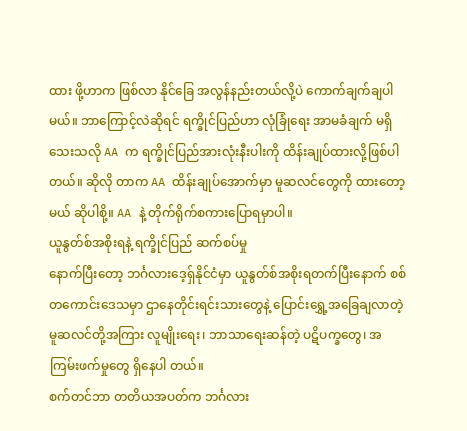ထား ဖို့ဟာက ဖြစ်လာ နိုင်ခြေ အလွန်နည်းတယ်လို့ပဲ ကောက်ချက်ချပါမယ်။ ဘာကြောင့်လဲဆိုရင် ရက္ခိုင်ပြည်ဟာ လုံခြုံရေး အာမခံချက် မရှိသေးသလို AA က ရက္ခိုင်ပြည်အားလုံးနီးပါးကို ထိန်းချုပ်ထားလို့ဖြစ်ပါတယ်။ ဆိုလို တာက AA ထိန်းချုပ်အောက်မှာ မူဆလင်တွေကို ထားတော့မယ် ဆိုပါစို့။ AA နဲ့ တိုက်ရိုက်စကားပြောရမှာပါ။
ယူနွတ်စ်အစိုးရနဲ့ ရက္ခိုင်ပြည် ဆက်စပ်မှု
နောက်ပြီးတော့ ဘင်္ဂလားဒေ့ရှ်နိုင်ငံမှာ ယူနွတ်စ်အစိုးရတက်ပြီးနောက် စစ်တကောင်းဒေသမှာ ဌာနေတိုင်းရင်းသားတွေနဲ့ ပြောင်းရွှေ့အခြေချလာတဲ့ မူဆလင်တို့အကြား လူမျိုးရေး၊ ဘာသာရေးဆန်တဲ့ ပဋိပက္ခတွေ၊ အကြမ်းဖက်မှုတွေ ရှိနေပါ တယ်။
စက်တင်ဘာ တတိယအပတ်က ဘင်္ဂလား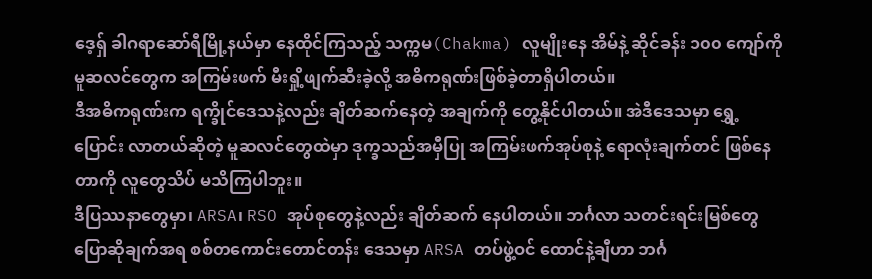ဒေ့ရှ် ခါဂရာဆော်ရီမြို့နယ်မှာ နေထိုင်ကြသည့် သက္ကမ(Chakma) လူမျိုးနေ အိမ်နဲ့ ဆိုင်ခန်း ၁၀၀ ကျော်ကို မူဆလင်တွေက အကြမ်းဖက် မီးရှို့ဖျက်ဆီးခဲ့လို့ အဓိကရုဏ်းဖြစ်ခဲ့တာရှိပါတယ်။
ဒီအဓိကရုဏ်းက ရက္ခိုင်ဒေသနဲ့လည်း ချိတ်ဆက်နေတဲ့ အချက်ကို တွေ့နိုင်ပါတယ်။ အဲဒီဒေသမှာ ရွှေ့ပြောင်း လာတယ်ဆိုတဲ့ မူဆလင်တွေထဲမှာ ဒုက္ခသည်အမှီပြု အကြမ်းဖက်အုပ်စုနဲ့ ရောလုံးချက်တင် ဖြစ်နေတာကို လူတွေသိပ် မသိကြပါဘူး။
ဒီပြဿနာတွေမှာ၊ ARSA၊ RSO အုပ်စုတွေနဲ့လည်း ချိတ်ဆက် နေပါတယ်။ ဘင်္ဂလာ သတင်းရင်းမြစ်တွေ ပြောဆိုချက်အရ စစ်တကောင်းတောင်တန်း ဒေသမှာ ARSA တပ်ဖွဲ့ဝင် ထောင်နဲ့ချီဟာ ဘင်္ဂ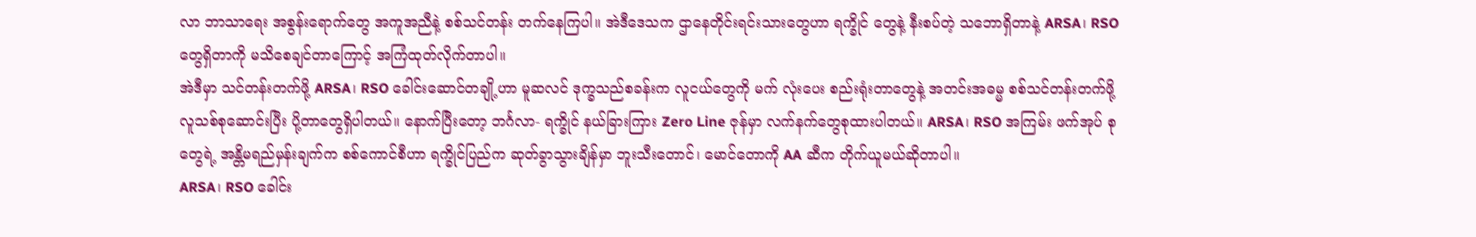လာ ဘာသာရေး အစွန်းရောက်တွေ အကူအညီနဲ့ စစ်သင်တန်း တက်နေကြပါ။ အဲဒီဒေသက ဌာနေတိုင်းရင်းသားတွေဟာ ရက္ခိုင် တွေနဲ့ နီးစပ်တဲ့ သဘောရှိတာနဲ့ ARSA၊ RSO တွေရှိတာကို မသိစေချင်တာကြောင့် အကြံထုတ်လိုက်တာပါ။
အဲဒီမှာ သင်တန်းတက်ဖို့ ARSA၊ RSO ခေါင်းဆောင်တချို့ဟာ မူဆလင် ဒုက္ခသည်စခန်းက လူငယ်တွေကို မက် လုံးပေး စည်းရုံးတာတွေနဲ့ အတင်းအဓမ္မ စစ်သင်တန်းတက်ဖို့ လူသစ်စုဆောင်းပြီး ပို့တာတွေရှိပါတယ်။ နောက်ပြီးတော့ ဘင်္ဂလာ- ရက္ခိုင် နယ်ခြားကြား Zero Line ဇုန်မှာ လက်နက်တွေစုထားပါတယ်။ ARSA၊ RSO အကြမ်း ဖက်အုပ် စုတွေရဲ့ အန္တိမရည်မှန်းချက်က စစ်ကောင်စီဟာ ရက္ခိုင်ပြည်က ဆုတ်ခွာသွားချိန်မှာ ဘူးသီးတောင်၊ မောင်တောကို AA ဆီက တိုက်ယူမယ်ဆိုတာပါ။
ARSA၊ RSO ခေါင်း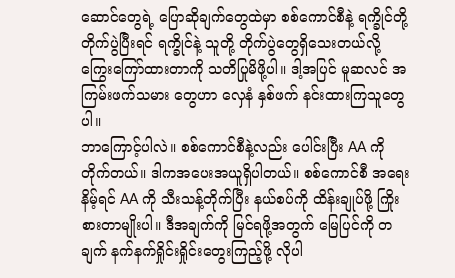ဆောင်တွေရဲ့ ပြောဆိုချက်တွေထဲမှာ စစ်ကောင်စီနဲ့ ရက္ခိုင်တို့ တိုက်ပွဲပြီးရင် ရက္ခိုင်နဲ့ သူတို့ တိုက်ပွဲတွေရှိသေးတယ်လို့ ကြွေးကြော်ထားတာကို သတိပြုမိဖို့ပါ။ ဒါ့အပြင် မူဆလင် အကြမ်းဖက်သမား တွေဟာ လှေနံ နှစ်ဖက် နင်းထားကြသူတွေပါ။
ဘာကြောင့်ပါလဲ။ စစ်ကောင်စီနဲ့လည်း ပေါင်းပြီး AA ကို တိုက်တယ်။ ဒါကအပေးအယူရှိပါတယ်။ စစ်ကောင်စီ အရေးနိမ့်ရင် AA ကို သီးသန့်တိုက်ပြီး နယ်စပ်ကို ထိန်းချုပ်ဖို့ ကြိုးစားတာမျိုးပါ။ ဒီအချက်ကို မြင်ရဖို့အတွက် မြေပြင်ကို တချက် နက်နက်ရှိုင်းရှိုင်းတွေးကြည့်ဖို့ လိုပါ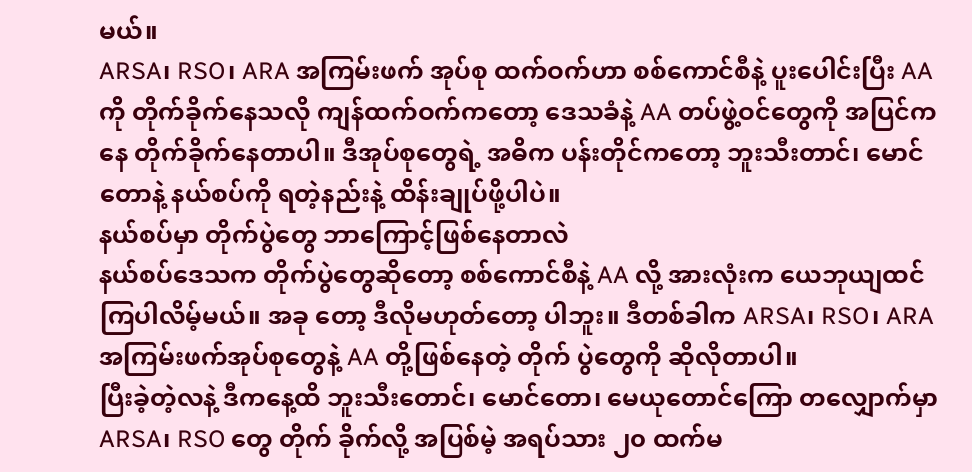မယ်။
ARSA၊ RSO၊ ARA အကြမ်းဖက် အုပ်စု ထက်ဝက်ဟာ စစ်ကောင်စီနဲ့ ပူးပေါင်းပြီး AAကို တိုက်ခိုက်နေသလို ကျန်ထက်ဝက်ကတော့ ဒေသခံနဲ့ AA တပ်ဖွဲ့ဝင်တွေကို အပြင်ကနေ တိုက်ခိုက်နေတာပါ။ ဒီအုပ်စုတွေရဲ့ အဓိက ပန်းတိုင်ကတော့ ဘူးသီးတာင်၊ မောင်တောနဲ့ နယ်စပ်ကို ရတဲ့နည်းနဲ့ ထိန်းချုပ်ဖို့ပါပဲ။
နယ်စပ်မှာ တိုက်ပွဲတွေ ဘာကြောင့်ဖြစ်နေတာလဲ
နယ်စပ်ဒေသက တိုက်ပွဲတွေဆိုတော့ စစ်ကောင်စီနဲ့ AA လို့ အားလုံးက ယေဘုယျထင်ကြပါလိမ့်မယ်။ အခု တော့ ဒီလိုမဟုတ်တော့ ပါဘူး။ ဒီတစ်ခါက ARSA၊ RSO၊ ARA အကြမ်းဖက်အုပ်စုတွေနဲ့ AA တို့ဖြစ်နေတဲ့ တိုက် ပွဲတွေကို ဆိုလိုတာပါ။
ပြီးခဲ့တဲ့လနဲ့ ဒီကနေ့ထိ ဘူးသီးတောင်၊ မောင်တော၊ မေယုတောင်ကြော တလျှောက်မှာ ARSA၊ RSO တွေ တိုက် ခိုက်လို့ အပြစ်မဲ့ အရပ်သား ၂၀ ထက်မ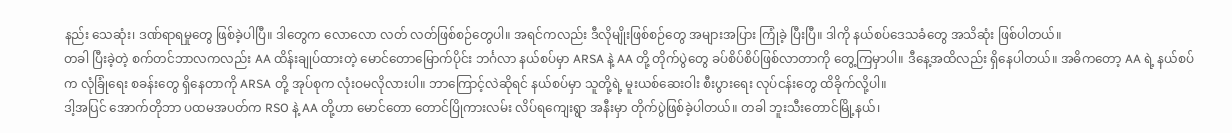နည်း သေဆုံး၊ ဒဏ်ရာရမှုတွေ ဖြစ်ခဲ့ပါပြီ။ ဒါတွေက လောလော လတ် လတ်ဖြစ်စဉ်တွေပါ။ အရင်ကလည်း ဒီလိုမျိုးဖြစ်စဉ်တွေ အများအပြား ကြုံခဲ့ ပြီးပြီ။ ဒါကို နယ်စပ်ဒေသခံတွေ အသိဆုံး ဖြစ်ပါတယ်။
တခါ ပြီးခဲ့တဲ့ စက်တင်ဘာလကလည်း AA ထိန်းချုပ်ထားတဲ့ မောင်တောမြောက်ပိုင်း ဘင်္ဂလာ နယ်စပ်မှာ ARSA နဲ့ AA တို့ တိုက်ပွဲတွေ ခပ်စိပ်စိပ်ဖြစ်လာတာကို တွေ့ကြမှာပါ။ ဒီနေ့အထိလည်း ရှိနေပါတယ်။ အဓိကတော့ AA ရဲ့ နယ်စပ်က လုံခြုံရေး စခန်းတွေ ရှိနေတာကို ARSA တို့ အုပ်စုက လုံးဝမလိုလားပါ။ ဘာကြောင့်လဲဆိုရင် နယ်စပ်မှာ သူတို့ရဲ့ မူးယစ်ဆေးဝါး စီးပွားရေး လုပ်ငန်းတွေ ထိခိုက်လို့ပါ။
ဒါ့အပြင် အောက်တိုဘာ ပထမအပတ်က RSO နဲ့ AA တို့ဟာ မောင်တော တောင်ပြိုကားလမ်း လိပ်ရကျေးရွာ အနီးမှာ တိုက်ပွဲဖြစ်ခဲ့ပါတယ်။ တခါ ဘူးသီးတောင်မြို့နယ်၊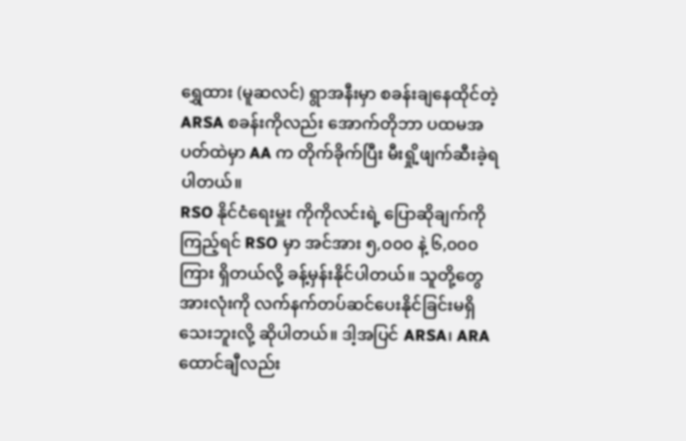ရွှေထား (မူဆလင်) ရွာအနီးမှာ စခန်းချနေထိုင်တဲ့ ARSA စခန်းကိုလည်း အောက်တိုဘာ ပထမအပတ်ထဲမှာ AA က တိုက်ခိုက်ပြီး မီးရှို့ဖျက်ဆီးခဲ့ရပါတယ်။
RSO နိုင်ငံရေးမှူး ကိုကိုလင်းရဲ့ ပြောဆိုချက်ကို ကြည့်ရင် RSO မှာ အင်အား ၅,၀၀၀ နဲ့ ၆,၀၀၀ ကြား ရှိတယ်လို့ ခန့်မှန်းနိုင်ပါတယ်။ သူတို့တွေအားလုံးကို လက်နက်တပ်ဆင်ပေးနိုင်ခြင်းမရှိသေးဘူးလို့ ဆိုပါတယ်။ ဒါ့အပြင် ARSA၊ ARA ထောင်ချီလည်း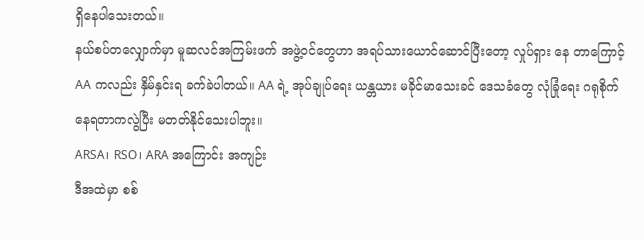ရှိနေပါသေးတယ်။
နယ်စပ်တလျှောက်မှာ မူဆလင်အကြမ်းဖက် အဖွဲ့ဝင်တွေဟာ အရပ်သားယောင်ဆောင်ပြီးတော့ လှုပ်ရှား နေ တာကြောင့် AA ကလည်း နှိမ်နှင်းရ ခက်ခဲပါတယ်။ AA ရဲ့ အုပ်ချုပ်ရေး ယန္တယား မခိုင်မာသေးခင် ဒေသခံတွေ လုံခြုံရေး ဂရုစိုက်နေရတာကလွဲပြီး မတတ်နိုင်သေးပါဘူး။
ARSA၊ RSO၊ ARA အကြောင်း အကျဉ်း
ဒီအထဲမှာ စစ်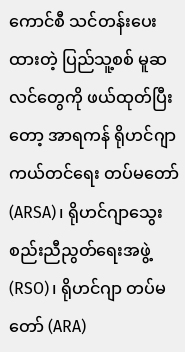ကောင်စီ သင်တန်းပေးထားတဲ့ ပြည်သူ့စစ် မူဆလင်တွေကို ဖယ်ထုတ်ပြီးတော့ အာရကန် ရိုဟင်ဂျာ ကယ်တင်ရေး တပ်မတော် (ARSA)၊ ရိုဟင်ဂျာသွေးစည်းညီညွတ်ရေးအဖွဲ့ (RSO)၊ ရိုဟင်ဂျာ တပ်မတော် (ARA)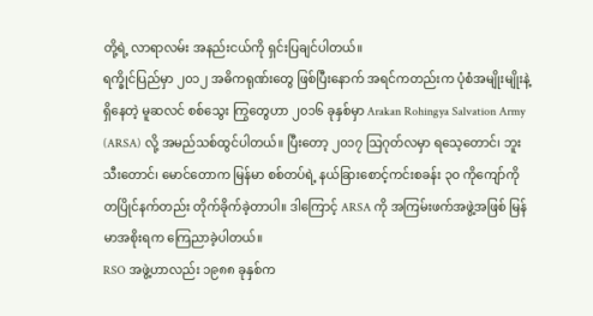တို့ရဲ့ လာရာလမ်း အနည်းငယ်ကို ရှင်းပြချင်ပါတယ်။
ရက္ခိုင်ပြည်မှာ ၂၀၁၂ အဓိကရုဏ်းတွေ ဖြစ်ပြီးနောက် အရင်ကတည်းက ပုံစံအမျိုးမျိုးနဲ့ ရှိနေတဲ့ မူဆလင် စစ်သွေး ကြွတွေဟာ ၂၀၁၆ ခုနှစ်မှာ Arakan Rohingya Salvation Army (ARSA) လို့ အမည်သစ်ထွင်ပါတယ်။ ပြီးတော့ ၂၀၁၇ သြဂုတ်လမှာ ရသေ့တောင်၊ ဘူးသီးတောင်၊ မောင်တောက မြန်မာ စစ်တပ်ရဲ့ နယ်ခြားစောင့်ကင်းစခန်း ၃၀ ကိုကျော်ကို တပြိုင်နက်တည်း တိုက်ခိုက်ခဲ့တာပါ။ ဒါကြောင့် ARSA ကို အကြမ်းဖက်အဖွဲ့အဖြစ် မြန်မာအစိုးရက ကြေညာခဲ့ပါတယ်။
RSO အဖွဲ့ဟာလည်း ၁၉၈၈ ခုနှစ်က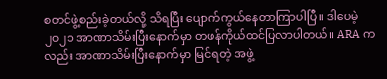စတင်ဖွဲ့စည်းခဲ့တယ်လို့ သိရပြီး ပျောက်ကွယ်နေတာကြာပါပြီ။ ဒါပေမဲ့ ၂၀၂၁ အာဏာသိမ်းပြီးနောက်မှာ တဖန်ကိုယ်ထင်ပြလာပါတယ်။ ARA ကလည်း အာဏာသိမ်းပြီးနောက်မှာ မြင်ရတဲ့ အဖွဲ့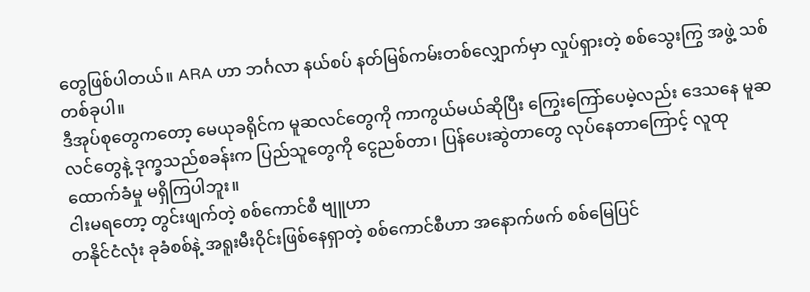တွေဖြစ်ပါတယ်။ ARA ဟာ ဘင်္ဂလာ နယ်စပ် နတ်မြစ်ကမ်းတစ်လျှောက်မှာ လှုပ်ရှားတဲ့ စစ်သွေးကြွ အဖွဲ့ သစ်တစ်ခုပါ။
ဒီအုပ်စုတွေကတော့ မေယုခရိုင်က မူဆလင်တွေကို ကာကွယ်မယ်ဆိုပြီး ကြွေးကြော်ပေမဲ့လည်း ဒေသနေ မူဆလင်တွေနဲ့ ဒုက္ခသည်စခန်းက ပြည်သူတွေကို ငွေညစ်တာ၊ ပြန်ပေးဆွဲတာတွေ လုပ်နေတာကြောင့် လူထု ထောက်ခံမှု မရှိကြပါဘူး။
ငါးမရတော့ တွင်းဖျက်တဲ့ စစ်ကောင်စီ ဗျူဟာ
တနိုင်ငံလုံး ခုခံစစ်နဲ့ အရူးမီးဝိုင်းဖြစ်နေရှာတဲ့ စစ်ကောင်စီဟာ အနောက်ဖက် စစ်မြေပြင်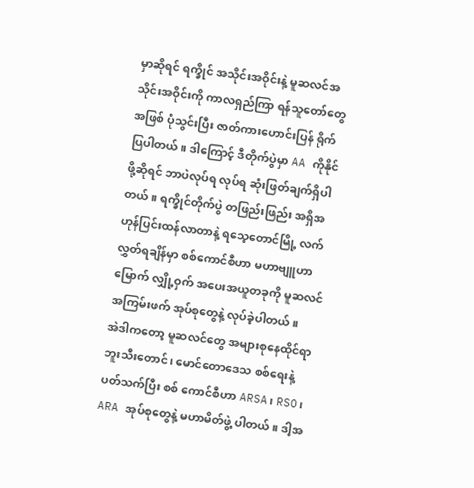မှာဆိုရင် ရက္ခိုင် အသိုင်းအဝိုင်းနဲ့ မူဆလင်အသိုင်းအဝိုင်းကို ကာလရှည်ကြာ ရန်သူတော်တွေအဖြစ် ပုံသွင်းပြီး ဇာတ်ကားဟောင်းပြန် ရိုက်ပြပါတယ်။ ဒါကြောင့် ဒီတိုက်ပွဲမှာ AA ကိုနိုင်ဖို့ဆိုရင် ဘာပဲလုပ်ရ လုပ်ရ ဆုံးဖြတ်ချက်ရှိပါတယ်။ ရက္ခိုင်တိုက်ပွဲ တဖြည်းဖြည်း အရှိအဟုန်ပြင်းထန်လာတာနဲ့ ရသေ့တောင်မြို့ လက်လွှတ်ရချိန်မှာ စစ်ကောင်စီဟာ မဟာဗျူဟာမြောက် လျှို့ဝှက် အပေးအယူတခုကို မူဆလင် အကြမ်းဖက် အုပ်စုတွေနဲ့ လုပ်ခဲ့ပါတယ်။
အဲဒါကတော့ မူဆလင်တွေ အများစုနေထိုင်ရာ ဘူးသီးတောင်၊ မောင်တောဒေသ စစ်ရေးနဲ့ ပတ်သက်ပြီး စစ် ကောင်စီဟာ ARSA၊ RSO၊ ARA အုပ်စုတွေနဲ့ မဟာမိတ်ဖွဲ့ ပါတယ်။ ဒါ့အ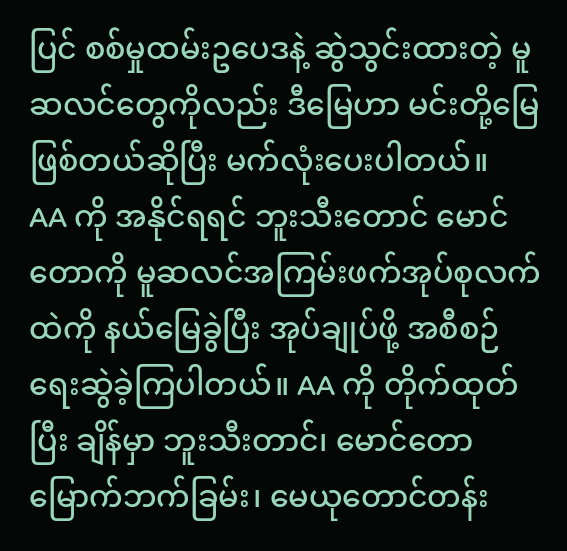ပြင် စစ်မှုထမ်းဥပေဒနဲ့ ဆွဲသွင်းထားတဲ့ မူဆလင်တွေကိုလည်း ဒီမြေဟာ မင်းတို့မြေဖြစ်တယ်ဆိုပြီး မက်လုံးပေးပါတယ်။
AA ကို အနိုင်ရရင် ဘူးသီးတောင် မောင်တောကို မူဆလင်အကြမ်းဖက်အုပ်စုလက်ထဲကို နယ်မြေခွဲပြီး အုပ်ချုပ်ဖို့ အစီစဉ် ရေးဆွဲခဲ့ကြပါတယ်။ AA ကို တိုက်ထုတ်ပြီး ချိန်မှာ ဘူးသီးတာင်၊ မောင်တော မြောက်ဘက်ခြမ်း၊ မေယုတောင်တန်း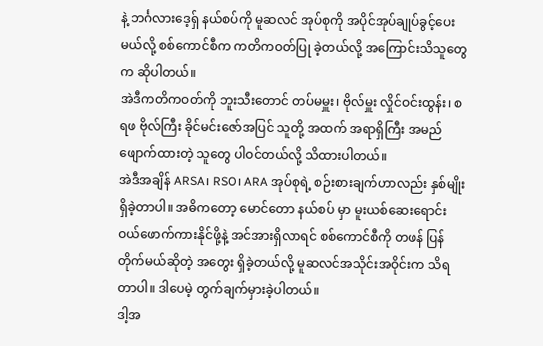နဲ့ ဘင်္ဂလားဒေ့ရှ် နယ်စပ်ကို မူဆလင် အုပ်စုကို အပိုင်အုပ်ချုပ်ခွင့်ပေးမယ်လို့ စစ်ကောင်စီက ကတိကဝတ်ပြု ခဲ့တယ်လို့ အကြောင်းသိသူတွေက ဆိုပါတယ်။
အဲဒီကတိကဝတ်ကို ဘူးသီးတောင် တပ်မမှူး၊ ဗိုလ်မှူး လှိုင်ဝင်းထွန်း၊ စရဖ ဗိုလ်ကြီး ခိုင်မင်းဇော်အပြင် သူတို့ အထက် အရာရှိကြီး အမည် ဖျောက်ထားတဲ့ သူတွေ ပါဝင်တယ်လို့ သိထားပါတယ်။
အဲဒီအချိန် ARSA၊ RSO၊ ARA အုပ်စုရဲ့ စဉ်းစားချက်ဟာလည်း နှစ်မျိုးရှိခဲ့တာပါ။ အဓိကတော့ မောင်တော နယ်စပ် မှာ မူးယစ်ဆေးရောင်းဝယ်ဖောက်ကားနိုင်ဖို့နဲ့ အင်အားရှိလာရင် စစ်ကောင်စီကို တဖန် ပြန်တိုက်မယ်ဆိုတဲ့ အတွေး ရှိခဲ့တယ်လို့ မူဆလင်အသိုင်းအဝိုင်းက သိရတာပါ။ ဒါပေမဲ့ တွက်ချက်မှားခဲ့ပါတယ်။
ဒါ့အ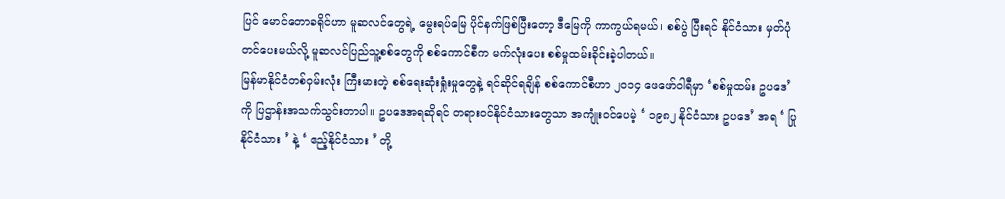ပြင် မောင်တောခရိုင်ဟာ မူဆလင်တွေရဲ့ မွေးရပ်မြေ ပိုင်နက်ဖြစ်ပြီးတော့ ဒီမြေကို ကာကွယ်ရမယ်၊ စစ်ပွဲ ပြီးရင် နိုင်ငံသား မှတ်ပုံတင်ပေးမယ်လို့ မူဆလင်ပြည်သူ့စစ်တွေကို စစ်ကောင်စီက မက်လုံးပေး စစ်မှုထမ်းခိုင်းခဲ့ပါတယ်။
မြန်မာနိုင်ငံတစ်ဝှမ်းလုံး ကြီးမားတဲ့ စစ်ရေးဆုံးရှုံးမှုတွေနဲ့ ရင်ဆိုင်ရချိန် စစ်ကောင်စီဟာ ၂၀၁၄ ဖေဖော်ဝါရီမှာ ‘စစ်မှုထမ်း ဥပဒေ’ ကို ပြဌာန်းအသက်သွင်းတာပါ။ ဥပဒေအရဆိုရင် တရားဝင်နိုင်ငံသားတွေသာ အကျုံးဝင်ပေမဲ့ ‘ ၁၉၈၂ နိုင်ငံသား ဥပဒေ’ အရ ‘ ပြုနိုင်ငံသား ’ နဲ့ ‘ ဧည့်နိုင်ငံသား ’ တို့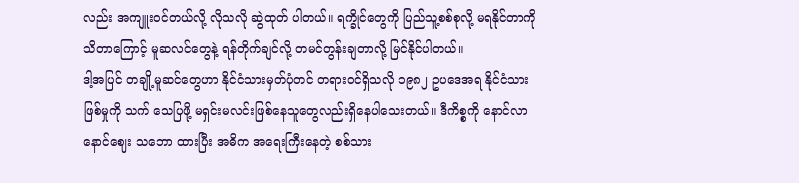လည်း အကျူးဝင်တယ်လို့ လိုသလို ဆွဲထုတ် ပါတယ်။ ရက္ခိုင်တွေကို ပြည်သူ့စစ်စုလို့ မရနိုင်တာကို သိတာကြောင့် မူဆလင်တွေနဲ့ ရန်တိုက်ချင်လို့ တမင်တွန်းချတာလို့ မြင်နိုင်ပါတယ်။
ဒါ့အပြင် တချို့မူဆင်တွေဟာ နိုင်ငံသားမှတ်ပုံတင် တရားဝင်ရှိသလို ၁၉၈၂ ဥပဒေအရ နိုင်ငံသားဖြစ်မှုကို သက် သေပြဖို့ မရှင်းမလင်းဖြစ်နေသူတွေလည်းရှိနေပါသေးတယ်။ ဒီကိစ္စကို နောင်လာနောင်ဈေး သဘော ထားပြီး အဓိက အရေးကြီးနေတဲ့ စစ်သား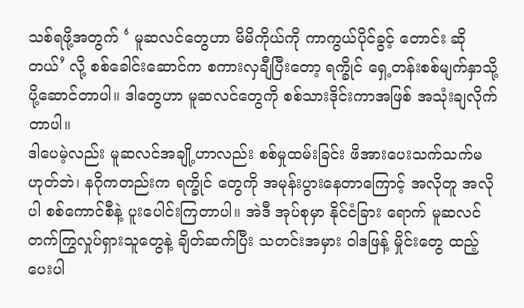သစ်ရဖို့အတွက် ‘ မူဆလင်တွေဟာ မိမိကိုယ်ကို ကာကွယ်ပိုင်ခွင့် တောင်း ဆို တယ်’ လို့ စစ်ခေါင်းဆောင်က စကားလှချီပြီးတော့ ရက္ခိုင် ရှေ့တန်းစစ်မျက်နှာသို့ ပို့ဆောင်တာပါ။ ဒါတွေဟာ မူဆလင်တွေကို စစ်သားဒိုင်းကာအဖြစ် အသုံးချလိုက်တာပါ။
ဒါပေမဲ့လည်း မူဆလင်အချို့ဟာလည်း စစ်မှုထမ်းခြင်း ဖိအားပေးသက်သက်မဟုတ်ဘဲ၊ နဂိုကတည်းက ရက္ခိုင် တွေကို အမုန်းပွားနေတာကြောင့် အလိုတူ အလိုပါ စစ်ကောင်စီနဲ့ ပူးပေါင်းကြတာပါ။ အဲဒီ အုပ်စုမှာ နိုင်ငံခြား ရောက် မူဆလင်တက်ကြွလှုပ်ရှားသူတွေနဲ့ ချိတ်ဆက်ပြီး သတင်းအမှား ဝါဒဖြန့် မှိုင်းတွေ ထည့်ပေးပါ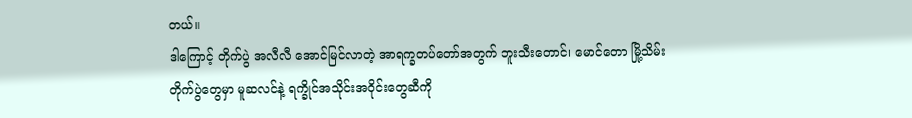တယ်။
ဒါကြောင့် တိုက်ပွဲ အလီလီ အောင်မြင်လာတဲ့ အာရက္ခတပ်တော်အတွက် ဘူးသီးတောင်၊ မောင်တော မြို့သိမ်း တိုက်ပွဲတွေမှာ မူဆလင်နဲ့ ရက္ခိုင်အသိုင်းအဝိုင်းတွေဆီကို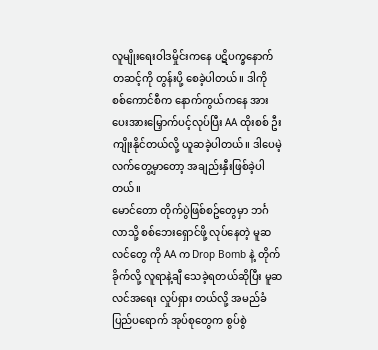လူမျိုးရေးဝါဒမှိုင်းကနေ ပဋိပက္ခနောက်တဆင့်ကို တွန်းပို့ စေခဲ့ပါတယ်။ ဒါကို စစ်ကောင်စီက နောက်ကွယ်ကနေ အားပေးအားမြှောက်ပင့်လုပ်ပြီး AA ထိုးစစ် ဦးကျိုးနိုင်တယ်လို့ ယူဆခဲ့ပါတယ်။ ဒါပေမဲ့ လက်တွေ့မှာတော့ အချည်းနှီးဖြစ်ခဲ့ပါတယ်။
မောင်တော တိုက်ပွဲဖြစ်စဥ်တွေမှာ ဘင်္ဂလာသို့ စစ်ဘေးရှောင်ဖို့ လုပ်နေတဲ့ မူဆလင်တွေ ကို AA က Drop Bomb နဲ့ တိုက်ခိုက်လို့ လူရာနဲ့ချီ သေခဲ့ရတယ်ဆိုပြီး မူဆလင်အရေး လှုပ်ရှား တယ်လို့ အမည်ခံ ပြည်ပရောက် အုပ်စုတွေက စွပ်စွဲ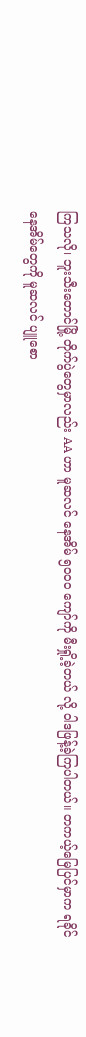ကြသလို၊ ဘူးသီးတောင်မြို့ တိုက်ပွဲတွေမှာလည်း AA ဟာ မူဆလင် နေအိမ် ၅၀၀၀ ကျော်ကို မီးရှို့ခဲ့တယ် လို့ ဝါဒဖြန့်ခဲ့ကြပါတယ်။ တကယ့်မြေပြင်မှာက ရခိုင်နေအိမ်တွေကို မူဆလင် ပျူစော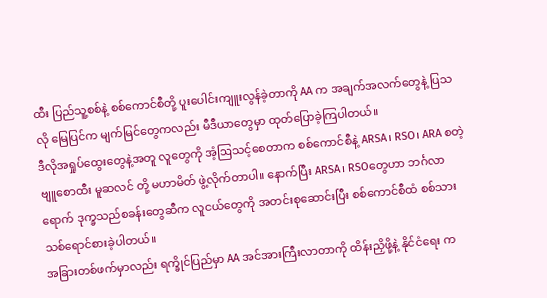ထီး ပြည်သူ့စစ်နဲ့ စစ်ကောင်စီတို့ ပူးပေါင်းကျူးလွန်ခဲ့တာကို AA က အချက်အလက်တွေနဲ့ ပြသလို မြေပြင်က မျက်မြင်တွေကလည်း မီဒီယာတွေမှာ ထုတ်ပြောခဲ့ကြပါတယ်။
ဒီလိုအရှုပ်ထွေးတွေနဲ့အတူ လူတွေကို အံ့ဩသင့်စေတာက စစ်ကောင်စီနဲ့ ARSA၊ RSO၊ ARA စတဲ့ ဗျူစောထီး မူဆလင် တို့ မဟာမိတ် ဖွဲ့လိုက်တာပါ။ နောက်ပြီး ARSA၊ RSOတွေဟာ ဘင်္ဂလာရောက် ဒုက္ခသည်စခန်းတွေဆီက လူငယ်တွေကို အတင်းစုဆောင်းပြီး စစ်ကောင်စီထံ စစ်သားသစ်ရောင်စားခဲ့ပါတယ်။
အခြားတစ်ဖက်မှာလည်း ရက္ခိုင်ပြည်မှာ AA အင်အားကြီးလာတာကို ထိန်းညှိဖို့နဲ့ နိုင်ငံရေး က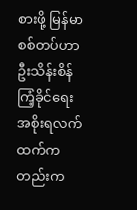စားဖို့ မြန်မာ စစ်တပ်ဟာ ဦးသိန်းစိန် ကြံ့ခိုင်ရေး အစိုးရလက်ထက်ကတည်းက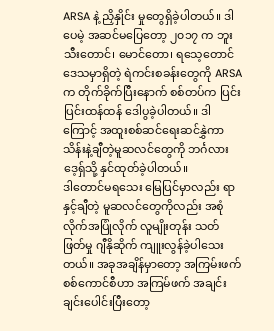ARSA နဲ့ ညှိနှိုင်း မှုတွေရှိခဲ့ပါတယ်။ ဒါပေမဲ့ အဆင်မပြေတော့ ၂၀၁၇ က ဘူးသီးတောင်၊ မောင်တော၊ ရသေ့တောင်ဒေသမှာရှိတဲ့ ရဲကင်းစခန်းတွေကို ARSA က တိုက်ခိုက်ပြီးနောက် စစ်တပ်က ပြင်းပြင်းထန်ထန် ဒေါပွခဲ့ပါတယ်။ ဒါကြောင့် အထူးစစ်ဆင်ရေးဆင်နွှဲကာ သိန်းနဲ့ချီတဲ့မူဆလင်တွေကို ဘင်္ဂလားဒေ့ရှ်သို့ နှင်ထုတ်ခဲ့ပါတယ်။
ဒါတောင်မရသေး မြေပြင်မှာလည်း ရာနှင့်ချီတဲ့ မူဆလင်တွေကိုလည်း အစုံလိုက်အပြုံလိုက် လူမျိုးတုန်း သတ် ဖြတ်မှု ဂျီနိုဆိုက် ကျူးလွန်ခဲ့ပါသေးတယ်။ အခုအချိန်မှာတော့ အကြမ်းဖက် စစ်ကောင်စီဟာ အကြမ်ဖက် အချင်းချင်းပေါင်းပြီးတော့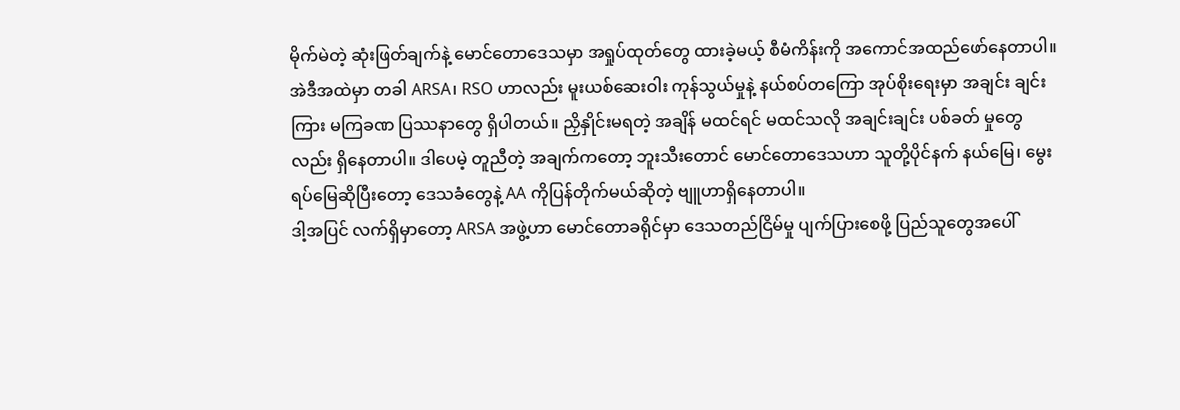မိုက်မဲတဲ့ ဆုံးဖြတ်ချက်နဲ့ မောင်တောဒေသမှာ အရှုပ်ထုတ်တွေ ထားခဲ့မယ့် စီမံကိန်းကို အကောင်အထည်ဖော်နေတာပါ။
အဲဒီအထဲမှာ တခါ ARSA၊ RSO ဟာလည်း မူးယစ်ဆေးဝါး ကုန်သွယ်မှုနဲ့ နယ်စပ်တကြော အုပ်စိုးရေးမှာ အချင်း ချင်းကြား မကြခဏ ပြဿနာတွေ ရှိပါတယ်။ ညှိနှိုင်းမရတဲ့ အချိန် မထင်ရင် မထင်သလို အချင်းချင်း ပစ်ခတ် မှုတွေလည်း ရှိနေတာပါ။ ဒါပေမဲ့ တူညီတဲ့ အချက်ကတော့ ဘူးသီးတောင် မောင်တောဒေသဟာ သူတို့ပိုင်နက် နယ်မြေ၊ မွေးရပ်မြေဆိုပြီးတော့ ဒေသခံတွေနဲ့ AA ကိုပြန်တိုက်မယ်ဆိုတဲ့ ဗျူဟာရှိနေတာပါ။
ဒါ့အပြင် လက်ရှိမှာတော့ ARSA အဖွဲ့ဟာ မောင်တောခရိုင်မှာ ဒေသတည်ငြိမ်မှု ပျက်ပြားစေဖို့ ပြည်သူတွေအပေါ်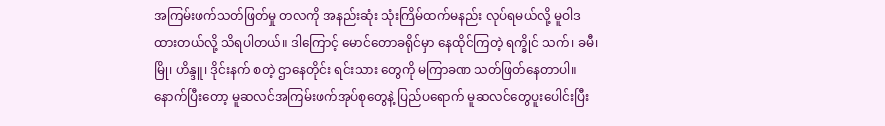အကြမ်းဖက်သတ်ဖြတ်မှု တလကို အနည်းဆုံး သုံးကြိမ်ထက်မနည်း လုပ်ရမယ်လို့ မူဝါဒ ထားတယ်လို့ သိရပါတယ်။ ဒါကြောင့် မောင်တောခရိုင်မှာ နေထိုင်ကြတဲ့ ရက္ခိုင် သက်၊ ခမီ၊ မြို၊ ဟိန္ဒူ၊ ဒိုင်းနက် စတဲ့ ဌာနေတိုင်း ရင်းသား တွေကို မကြာခဏ သတ်ဖြတ်နေတာပါ။
နောက်ပြီးတော့ မူဆလင်အကြမ်းဖက်အုပ်စုတွေနဲ့ ပြည်ပရောက် မူဆလင်တွေပူးပေါင်းပြီး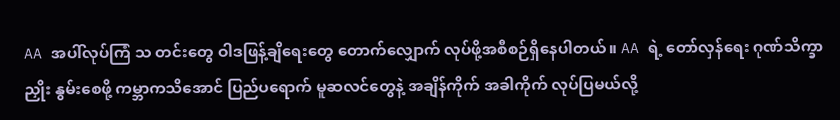AA အပါ်လုပ်ကြံ သ တင်းတွေ ဝါဒဖြန့်ချိရေးတွေ တောက်လျှောက် လုပ်ဖို့အစီစဉ်ရှိနေပါတယ်။ AA ရဲ့ တော်လှန်ရေး ဂုဏ်သိက္ခာညှိုး နွမ်းစေဖို့ ကမ္ဘာကသိအောင် ပြည်ပရောက် မူဆလင်တွေနဲ့ အချိန်ကိုက် အခါကိုက် လုပ်ပြမယ်လို့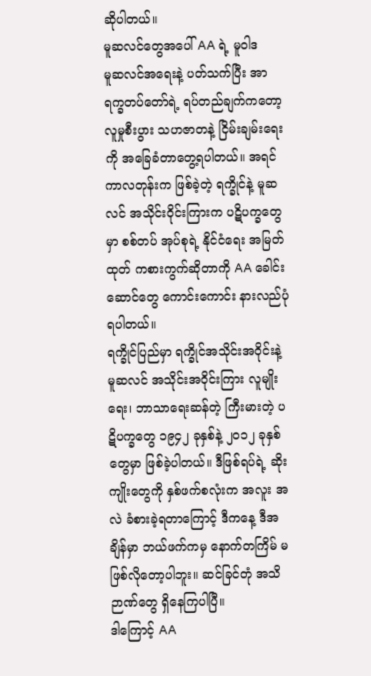ဆိုပါတယ်။
မူဆလင်တွေအပေါ် AA ရဲ့ မူဝါဒ
မူဆလင်အရေးနဲ့ ပတ်သက်ပြီး အာရက္ခတပ်တော်ရဲ့ ရပ်တည်ချက်ကတော့ လူမှုစီးပွား သဟဇာတနဲ့ ငြိမ်းချမ်းရေး ကို အခြေခံတာတွေ့ရပါတယ်။ အရင်ကာလတုန်းက ဖြစ်ခဲ့တဲ့ ရက္ခိုင်နဲ့ မူဆလင် အသိုင်းဝိုင်းကြားက ပဋိပက္ခတွေမှာ စစ်တပ် အုပ်စုရဲ့ နိုင်ငံရေး အမြတ်ထုတ် ကစားကွက်ဆိုတာကို AA ခေါင်းဆောင်တွေ ကောင်းကောင်း နားလည်ပုံရပါတယ်။
ရက္ခိုင်ပြည်မှာ ရက္ခိုင်အသိုင်းအဝိုင်းနဲ့ မူဆလင် အသိုင်းအဝိုင်းကြား လူမျိုးရေး၊ ဘာသာရေးဆန်တဲ့ ကြီးမားတဲ့ ပဋိပက္ခတွေ ၁၉၄၂ ခုနှစ်နဲ့ ၂၀၁၂ ခုနှစ်တွေမှာ ဖြစ်ခဲ့ပါတယ်။ ဒီဖြစ်ရပ်ရဲ့ ဆိုးကျိုးတွေကို နှစ်ဖက်စလုံးက အလူး အလဲ ခံစားခဲ့ရတာကြောင့် ဒီကနေ့ ဒီအချိန်မှာ ဘယ်ဖက်ကမှ နောက်တကြိမ် မဖြစ်လိုတော့ပါဘူး။ ဆင်ခြင်တုံ အသိ ဉာဏ်တွေ ရှိနေကြပါပြီ။
ဒါကြောင့် AA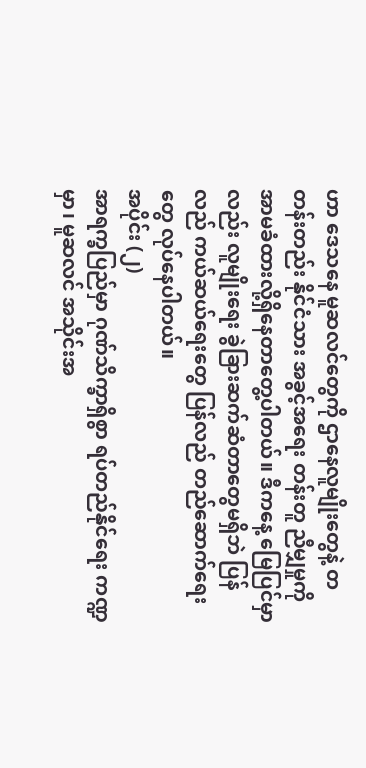ဟာ ဒေသနေ မူဆလင်တွေကို ဌာနေလူမျိုးတွေနဲ့ တတန်းတည်း နိုင်ငံသား အခွင့်အရေး တန်းတူ ညီမျှမှုကို အာမခံထားလို့ရှိနေတာတွေ့ပါတယ်။ ဒီကနေ့ မြေပြင်မှာလည်း လူမျိုးရေး ခွဲခြားဆက်ဆံတာတွေမရှိဘဲ ပြန်လည် ကယ်ဆယ်ရေးတွေ ပြန်လည် တည်ဆောက်ရေးတွေ လုပ်နေပါတယ်။
အပိုင်း (၂)
အာရက္ခပြည်မှာ ဂုဏ်သိက္ခာရှိစွာ ရပ်တည်နိုင်ရေး ကဏ္ဍမှာ၊ မူဆလင် အသိုင်းအ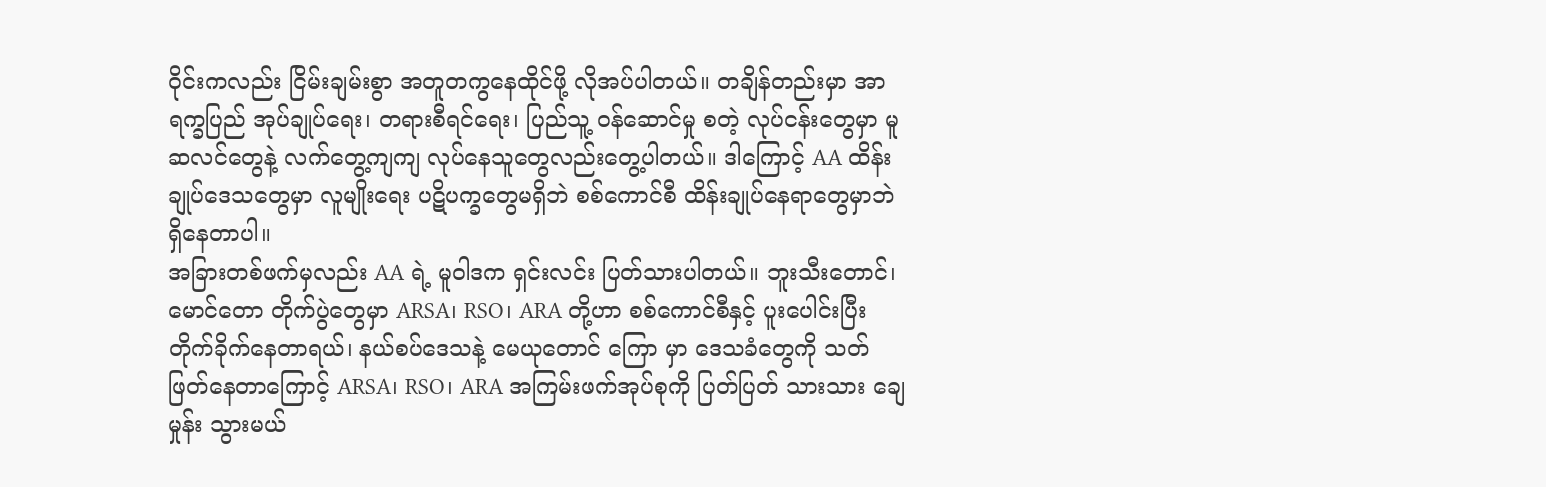ဝိုင်းကလည်း ငြိမ်းချမ်းစွာ အတူတကွနေထိုင်ဖို့ လိုအပ်ပါတယ်။ တချိန်တည်းမှာ အာရက္ခပြည် အုပ်ချုပ်ရေး၊ တရားစီရင်ရေး၊ ပြည်သူ့ ဝန်ဆောင်မှု စတဲ့ လုပ်ငန်းတွေမှာ မူဆလင်တွေနဲ့ လက်တွေ့ကျကျ လုပ်နေသူတွေလည်းတွေ့ပါတယ်။ ဒါကြောင့် AA ထိန်း ချုပ်ဒေသတွေမှာ လူမျိုးရေး ပဋိပက္ခတွေမရှိဘဲ စစ်ကောင်စီ ထိန်းချုပ်နေရာတွေမှာဘဲ ရှိနေတာပါ။
အခြားတစ်ဖက်မှလည်း AA ရဲ့ မူဝါဒက ရှင်းလင်း ပြတ်သားပါတယ်။ ဘူးသီးတောင်၊ မောင်တော တိုက်ပွဲတွေမှာ ARSA၊ RSO၊ ARA တို့ဟာ စစ်ကောင်စီနှင့် ပူးပေါင်းပြီး တိုက်ခိုက်နေတာရယ်၊ နယ်စပ်ဒေသနဲ့ မေယုတောင် ကြော မှာ ဒေသခံတွေကို သတ်ဖြတ်နေတာကြောင့် ARSA၊ RSO၊ ARA အကြမ်းဖက်အုပ်စုကို ပြတ်ပြတ် သားသား ချေ မှုန်း သွားမယ်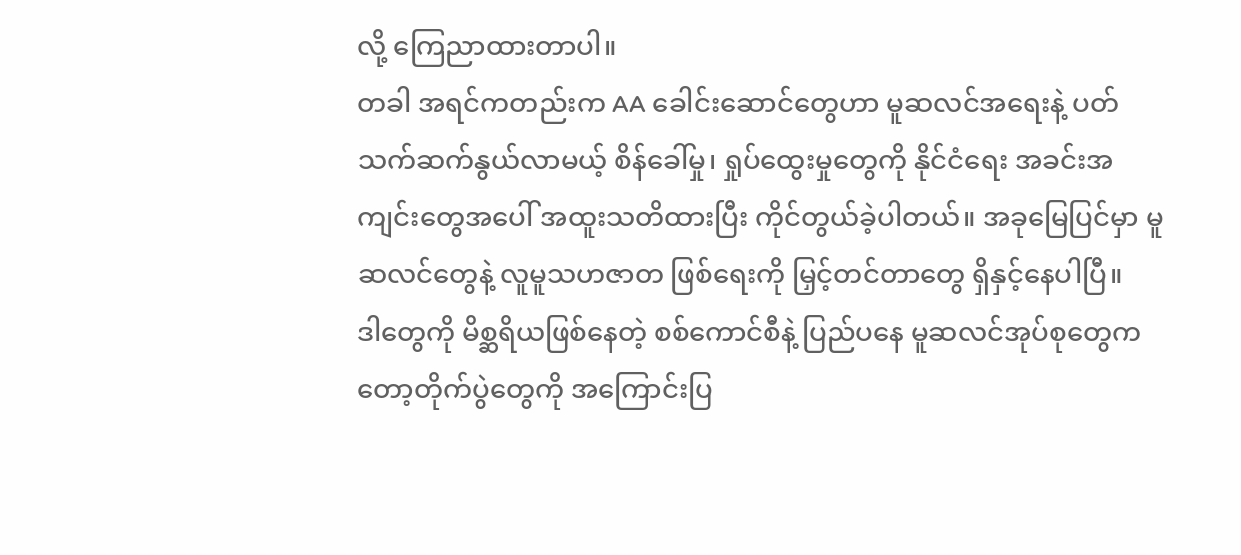လို့ ကြေညာထားတာပါ။
တခါ အရင်ကတည်းက AA ခေါင်းဆောင်တွေဟာ မူဆလင်အရေးနဲ့ ပတ်သက်ဆက်နွယ်လာမယ့် စိန်ခေါ်မှု၊ ရှုပ်ထွေးမှုတွေကို နိုင်ငံရေး အခင်းအကျင်းတွေအပေါ် အထူးသတိထားပြီး ကိုင်တွယ်ခဲ့ပါတယ်။ အခုမြေပြင်မှာ မူဆလင်တွေနဲ့ လူမူသဟဇာတ ဖြစ်ရေးကို မြှင့်တင်တာတွေ ရှိနှင့်နေပါပြီ။
ဒါတွေကို မိစ္ဆရိယဖြစ်နေတဲ့ စစ်ကောင်စီနဲ့ ပြည်ပနေ မူဆလင်အုပ်စုတွေကတော့တိုက်ပွဲတွေကို အကြောင်းပြ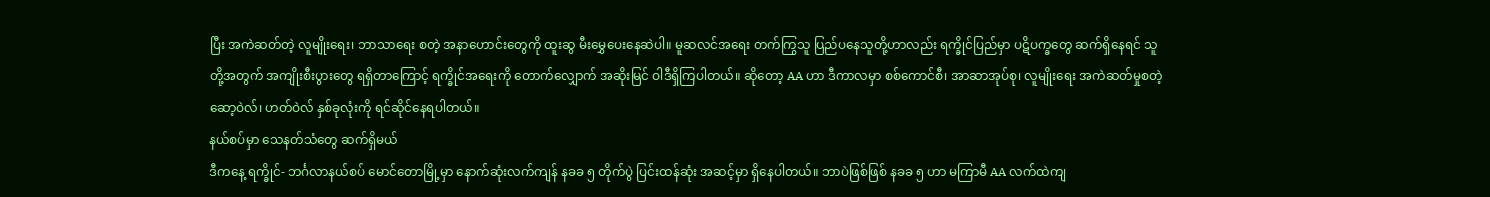ပြီး အကဲဆတ်တဲ့ လူမျိုးရေး၊ ဘာသာရေး စတဲ့ အနာဟောင်းတွေကို ထူးဆွ မီးမွှေပေးနေဆဲပါ။ မူဆလင်အရေး တက်ကြွသူ ပြည်ပနေသူတို့ဟာလည်း ရက္ခိုင်ပြည်မှာ ပဋိပက္ခတွေ ဆက်ရှိနေရင် သူတို့အတွက် အကျိုးစီးပွားတွေ ရရှိတာကြောင့် ရက္ခိုင်အရေးကို တောက်လျှောက် အဆိုးမြင် ဝါဒီရှိကြပါတယ်။ ဆိုတော့ AA ဟာ ဒီကာလမှာ စစ်ကောင်စီ၊ အာဆာအုပ်စု၊ လူမျိုးရေး အကဲဆတ်မှုစတဲ့ ဆော့ဝဲလ်၊ ဟတ်ဝဲလ် နှစ်ခုလုံးကို ရင်ဆိုင်နေရပါတယ်။
နယ်စပ်မှာ သေနတ်သံတွေ ဆက်ရှိမယ်
ဒီကနေ့ ရက္ခိုင်- ဘင်္ဂလာနယ်စပ် မောင်တောမြို့မှာ နောက်ဆုံးလက်ကျန် နခခ ၅ တိုက်ပွဲ ပြင်းထန်ဆုံး အဆင့်မှာ ရှိနေပါတယ်။ ဘာပဲဖြစ်ဖြစ် နခခ ၅ ဟာ မကြာမီ AA လက်ထဲကျ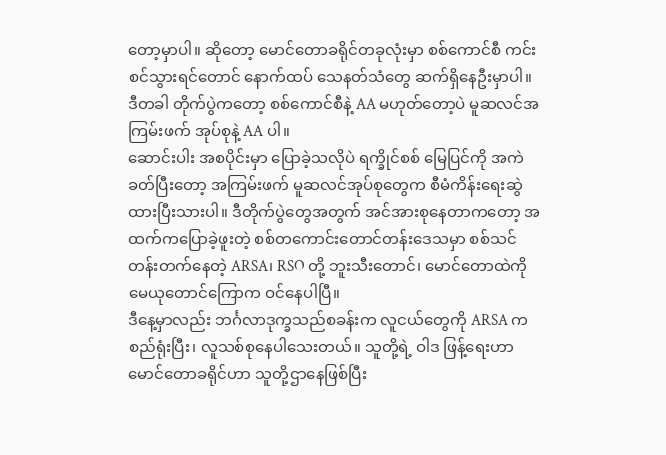တော့မှာပါ။ ဆိုတော့ မောင်တောခရိုင်တခုလုံးမှာ စစ်ကောင်စီ ကင်းစင်သွားရင်တောင် နောက်ထပ် သေနတ်သံတွေ ဆက်ရှိနေဦးမှာပါ။
ဒီတခါ တိုက်ပွဲကတော့ စစ်ကောင်စီနဲ့ AA မဟုတ်တော့ပဲ မူဆလင်အကြမ်းဖက် အုပ်စုနဲ့ AA ပါ။
ဆောင်းပါး အစပိုင်းမှာ ပြောခဲ့သလိုပဲ ရက္ခိုင်စစ် မြေပြင်ကို အကဲခတ်ပြီးတော့ အကြမ်းဖက် မူဆလင်အုပ်စုတွေက စီမံကိန်းရေးဆွဲ ထားပြီးသားပါ။ ဒီတိုက်ပွဲတွေအတွက် အင်အားစုနေတာကတော့ အထက်ကပြောခဲ့ဖူးတဲ့ စစ်တကောင်းတောင်တန်းဒေသမှာ စစ်သင်တန်းတက်နေတဲ့ ARSA၊ RSO တို့ ဘူးသီးတောင်၊ မောင်တောထဲကို မေယုတောင်ကြောက ဝင်နေပါပြီ။
ဒီနေ့မှာလည်း ဘင်္ဂလာဒုက္ခသည်စခန်းက လူငယ်တွေကို ARSA က စည်ရုံးပြီး၊ လူသစ်စုနေပါသေးတယ်။ သူတို့ရဲ့ ဝါဒ ဖြန့်ရေးဟာ မောင်တောခရိုင်ဟာ သူတို့ဌာနေဖြစ်ပြီး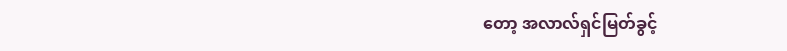တော့ အလာလ်ရှင်မြတ်ခွင့်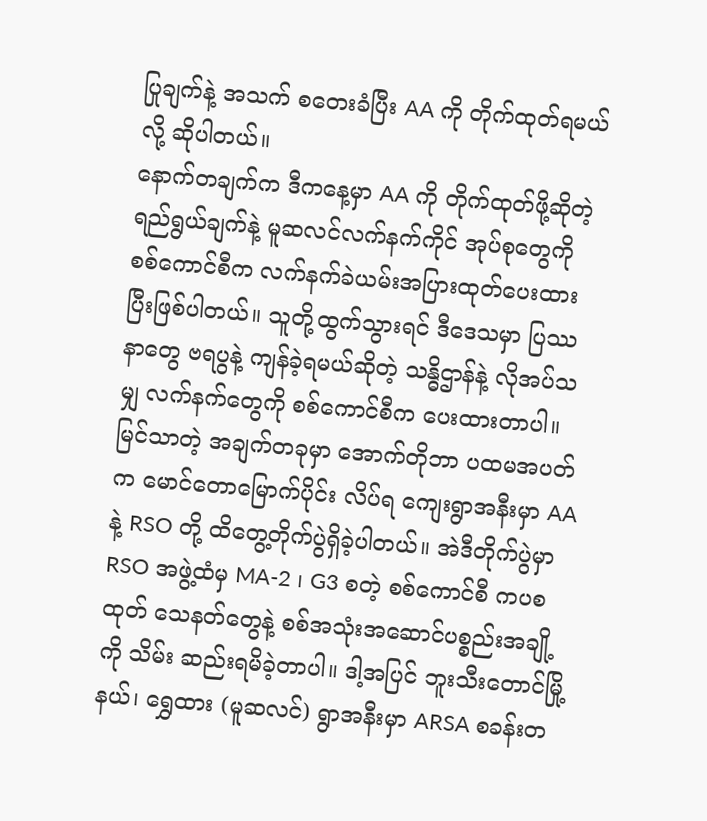ပြုချက်နဲ့ အသက် စတေးခံပြီး AA ကို တိုက်ထုတ်ရမယ်လို့ ဆိုပါတယ်။
နောက်တချက်က ဒီကနေ့မှာ AA ကို တိုက်ထုတ်ဖို့ဆိုတဲ့ ရည်ရွယ်ချက်နဲ့ မူဆလင်လက်နက်ကိုင် အုပ်စုတွေကို စစ်ကောင်စီက လက်နက်ခဲယမ်းအပြားထုတ်ပေးထားပြီးဖြစ်ပါတယ်။ သူတို့ထွက်သွားရင် ဒီဒေသမှာ ပြဿနာတွေ ဗရပွနဲ့ ကျန်ခဲ့ရမယ်ဆိုတဲ့ သန္ဓိဌာန်နဲ့ လိုအပ်သမျှ လက်နက်တွေကို စစ်ကောင်စီက ပေးထားတာပါ။
မြင်သာတဲ့ အချက်တခုမှာ အောက်တိုဘာ ပထမအပတ်က မောင်တောမြောက်ပိုင်း လိပ်ရ ကျေးရွာအနီးမှာ AA နဲ့ RSO တို့ ထိတွေ့တိုက်ပွဲရှိခဲ့ပါတယ်။ အဲဒီတိုက်ပွဲမှာ RSO အဖွဲ့ထံမှ MA-2 ၊ G3 စတဲ့ စစ်ကောင်စီ ကပစ ထုတ် သေနတ်တွေနဲ့ စစ်အသုံးအဆောင်ပစ္စည်းအချို့ကို သိမ်း ဆည်းရမိခဲ့တာပါ။ ဒါ့အပြင် ဘူးသီးတောင်မြို့နယ်၊ ရွှေထား (မူဆလင်) ရွာအနီးမှာ ARSA စခန်းတ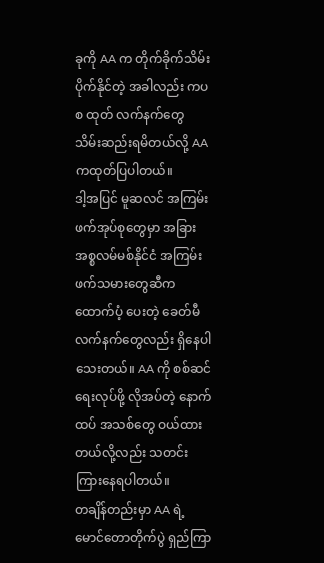ခုကို AA က တိုက်ခိုက်သိမ်းပိုက်နိုင်တဲ့ အခါလည်း ကပစ ထုတ် လက်နက်တွေ သိမ်းဆည်းရမိတယ်လို့ AA ကထုတ်ပြပါတယ်။
ဒါ့အပြင် မူဆလင် အကြမ်းဖက်အုပ်စုတွေမှာ အခြား အစ္စလမ်မစ်နိုင်ငံ အကြမ်းဖက်သမားတွေဆီက ထောက်ပံ့ ပေးတဲ့ ခေတ်မီလက်နက်တွေလည်း ရှိနေပါသေးတယ်။ AA ကို စစ်ဆင်ရေးလုပ်ဖို့ လိုအပ်တဲ့ နောက်ထပ် အသစ်တွေ ဝယ်ထားတယ်လို့လည်း သတင်းကြားနေရပါတယ်။
တချိန်တည်းမှာ AA ရဲ့ မောင်တောတိုက်ပွဲ ရှည်ကြာ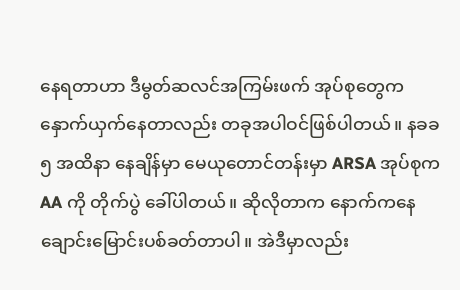နေရတာဟာ ဒီမွတ်ဆလင်အကြမ်းဖက် အုပ်စုတွေက နှောက်ယှက်နေတာလည်း တခုအပါဝင်ဖြစ်ပါတယ်။ နခခ ၅ အထိနာ နေချိန်မှာ မေယုတောင်တန်းမှာ ARSA အုပ်စုက AA ကို တိုက်ပွဲ ခေါ်ပါတယ်။ ဆိုလိုတာက နောက်ကနေ ချောင်းမြောင်းပစ်ခတ်တာပါ။ အဲဒီမှာလည်း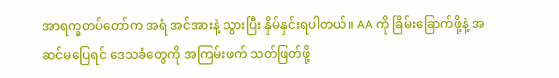အာရက္ခတပ်တော်က အရံ အင်အားနဲ့ သွားပြီး နှိမ်နှင်းရပါတယ်။ AA ကို ခြိမ်းခြောက်ဖို့နဲ့ အဆင်မပြေရင် ဒေသခံတွေကို အကြမ်းဖက် သတ်ဖြတ်ဖို့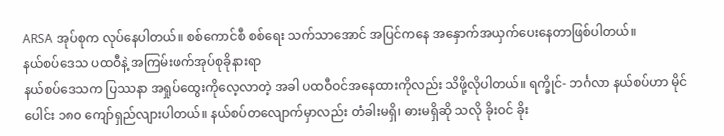ARSA အုပ်စုက လုပ်နေပါတယ်။ စစ်ကောင်စီ စစ်ရေး သက်သာအောင် အပြင်ကနေ အနှောက်အယှက်ပေးနေတာဖြစ်ပါတယ်။
နယ်စပ်ဒေသ ပထဝီနဲ့ အကြမ်းဖက်အုပ်စုခိုနားရာ
နယ်စပ်ဒေသက ပြဿနာ အရှုပ်ထွေးကိုလေ့လာတဲ့ အခါ ပထဝီဝင်အနေထားကိုလည်း သိဖို့လိုပါတယ်။ ရက္ခိုင်- ဘင်္ဂလာ နယ်စပ်ဟာ မိုင်ပေါင်း ၁၈၀ ကျော်ရှည်လျားပါတယ်။ နယ်စပ်တလျောက်မှာလည်း တံခါးမရှိ၊ ဓားမရှိဆို သလို ခိုးဝင် ခိုး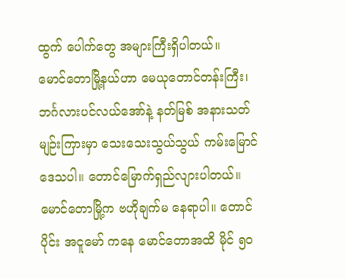ထွက် ပေါက်တွေ အများကြီးရှိပါတယ်။
မောင်တောမြို့နယ်ဟာ မေယုတောင်တန်းကြီး၊ ဘင်္ဂလားပင်လယ်အော်နဲ့ နတ်မြစ် အနားသတ်မျဉ်းကြားမှာ သေးသေးသွယ်သွယ် ကမ်းမြောင်ဒေသပါ။ တောင်မြောက်ရှည်လျားပါတယ်။ မောင်တောမြို့က ဗဟိုချက်မ နေရာပါ။ တောင်ပိုင်း အငူမော် ကနေ မောင်တောအထိ မိုင် ၅၀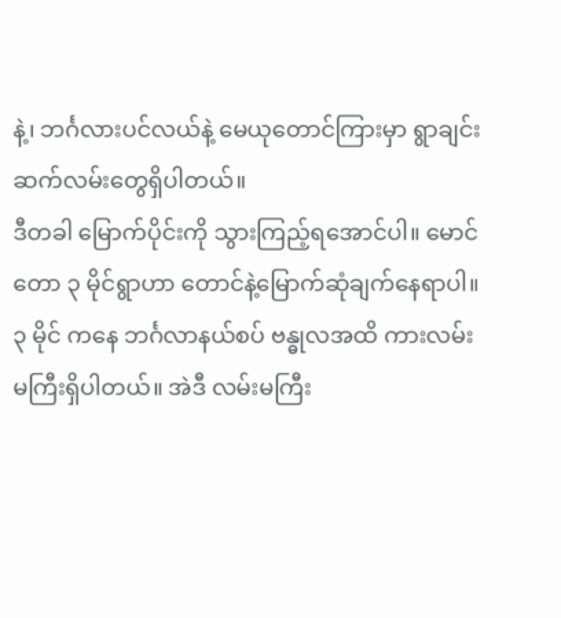နဲ့၊ ဘင်္ဂလားပင်လယ်နဲ့ မေယုတောင်ကြားမှာ ရွာချင်း ဆက်လမ်းတွေရှိပါတယ်။
ဒီတခါ မြောက်ပိုင်းကို သွားကြည့်ရအောင်ပါ။ မောင်တော ၃ မိုင်ရွာဟာ တောင်နဲ့မြောက်ဆုံချက်နေရာပါ။ ၃ မိုင် ကနေ ဘင်္ဂလာနယ်စပ် ဗန္ဓုလအထိ ကားလမ်းမကြီးရှိပါတယ်။ အဲဒီ လမ်းမကြီး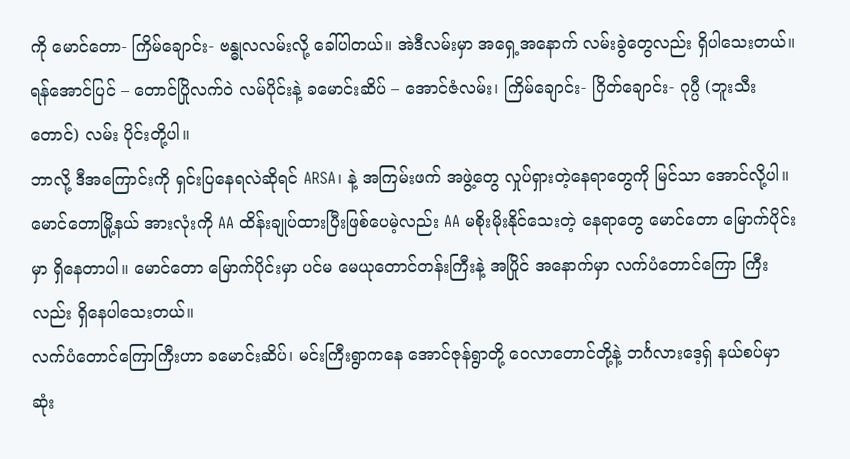ကို မောင်တော- ကြိမ်ချောင်း- ဗန္ဓုလလမ်းလို့ ခေါ်ပါတယ်။ အဲဒီလမ်းမှာ အရှေ့အနောက် လမ်းခွဲတွေလည်း ရှိပါသေးတယ်။ ရန်အောင်ပြင် – တောင်ပြိုလက်ဝဲ လမ်ပိုင်းနဲ့ ခမောင်းဆိပ် – အောင်ဇံလမ်း၊ ကြိမ်ချောင်း- ဂြိတ်ချောင်း- ဂုပ္ပီ (ဘူးသီးတောင်) လမ်း ပိုင်းတို့ပါ။
ဘာလို့ ဒီအကြောင်းကို ရှင်းပြနေရလဲဆိုရင် ARSA၊ နဲ့ အကြမ်းဖက် အဖွဲ့တွေ လှုပ်ရှားတဲ့နေရာတွေကို မြင်သာ အောင်လို့ပါ။
မောင်တောမြို့နယ် အားလုံးကို AA ထိန်းချုပ်ထားပြီးဖြစ်ပေမဲ့လည်း AA မစိုးမိုးနိုင်သေးတဲ့ နေရာတွေ မောင်တော မြောက်ပိုင်းမှာ ရှိနေတာပါ။ မောင်တော မြောက်ပိုင်းမှာ ပင်မ မေယုတောင်တန်းကြီးနဲ့ အပြိုင် အနောက်မှာ လက်ပံတောင်ကြော ကြီးလည်း ရှိနေပါသေးတယ်။
လက်ပံတောင်ကြောကြီးဟာ ခမောင်းဆိပ်၊ မင်းကြီးရွာကနေ အောင်ဇုန်ရွာတို့ ဝေလာတောင်တို့နဲ့ ဘင်္ဂလားဒေ့ရှ် နယ်စပ်မှာ ဆုံး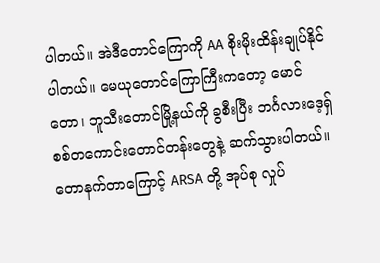ပါတယ်။ အဲဒီတောင်ကြောကို AA စိုးမိုးထိန်းချုပ်နိုင်ပါတယ်။ မေယုတောင်ကြောကြီးကတော့ မောင်တော၊ ဘူသီးတောင်မြို့နယ်ကို ခွစီးပြီး ဘင်္ဂလားဒေ့ရှ် စစ်တကောင်းတောင်တန်းတွေနဲ့ ဆက်သွားပါတယ်။
တောနက်တာကြောင့် ARSA တို့ အုပ်စု လှုပ်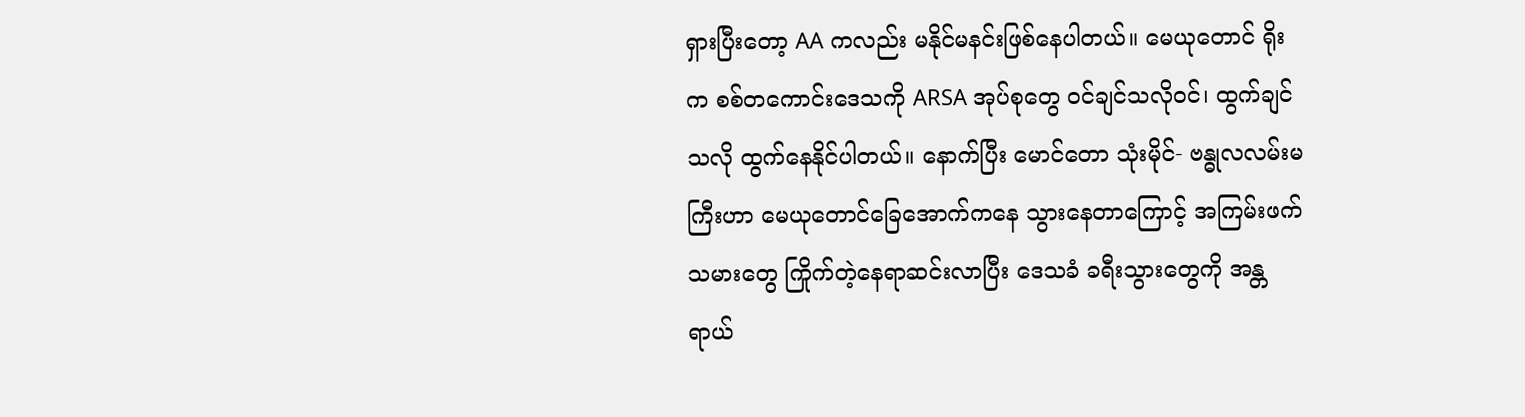ရှားပြီးတော့ AA ကလည်း မနိုင်မနင်းဖြစ်နေပါတယ်။ မေယုတောင် ရိုးက စစ်တကောင်းဒေသကို ARSA အုပ်စုတွေ ဝင်ချင်သလိုဝင်၊ ထွက်ချင်သလို ထွက်နေနိုင်ပါတယ်။ နောက်ပြီး မောင်တော သုံးမိုင်- ဗန္ဓုလလမ်းမကြီးဟာ မေယုတောင်ခြေအောက်ကနေ သွားနေတာကြောင့် အကြမ်းဖက် သမားတွေ ကြိုက်တဲ့နေရာဆင်းလာပြီး ဒေသခံ ခရီးသွားတွေကို အန္တရာယ်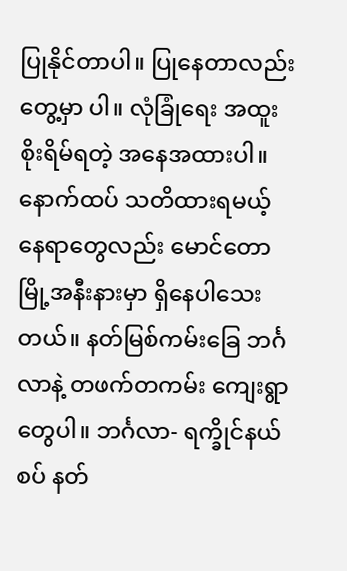ပြုနိုင်တာပါ။ ပြုနေတာလည်း တွေ့မှာ ပါ။ လုံခြုံရေး အထူးစိုးရိမ်ရတဲ့ အနေအထားပါ။
နောက်ထပ် သတိထားရမယ့် နေရာတွေလည်း မောင်တောမြို့အနီးနားမှာ ရှိနေပါသေးတယ်။ နတ်မြစ်ကမ်းခြေ ဘင်္ဂလာနဲ့ တဖက်တကမ်း ကျေးရွာတွေပါ။ ဘင်္ဂလာ- ရက္ခိုင်နယ်စပ် နတ်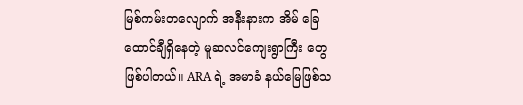မြစ်ကမ်းတလျောက် အနီးနားက အိမ် ခြေ ထောင်ချီရှိနေတဲ့ မူဆလင်ကျေးရွာကြီး တွေဖြစ်ပါတယ်။ ARA ရဲ့ အမာခံ နယ်မြေဖြစ်သ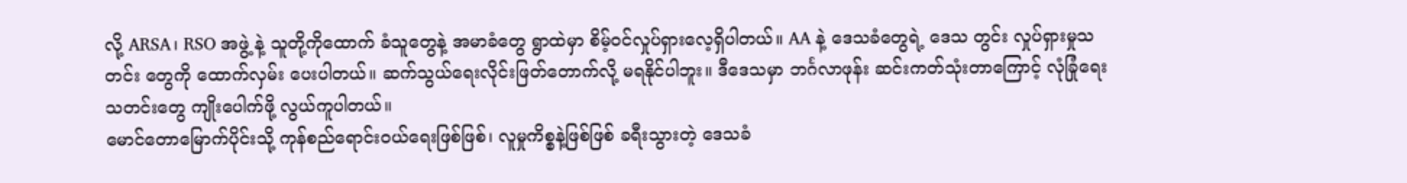လို့ ARSA၊ RSO အဖွဲ့ နဲ့ သူတို့ကိုထောက် ခံသူတွေနဲ့ အမာခံတွေ ရွာထဲမှာ စိမ့်ဝင်လှုပ်ရှားလေ့ရှိပါတယ်။ AA နဲ့ ဒေသခံတွေရဲ့ ဒေသ တွင်း လှုပ်ရှားမှုသတင်း တွေကို ထောက်လှမ်း ပေးပါတယ်။ ဆက်သွယ်ရေးလိုင်းဖြတ်တောက်လို့ မရနိုင်ပါဘူး။ ဒီဒေသမှာ ဘင်္ဂလာဖုန်း ဆင်းကတ်သုံးတာကြောင့် လုံခြုံရေး သတင်းတွေ ကျိုးပေါက်ဖို့ လွယ်ကူပါတယ်။
မောင်တောမြောက်ပိုင်းသို့ ကုန်စည်ရောင်းဝယ်ရေးဖြစ်ဖြစ်၊ လူမှုကိစ္စနဲ့ဖြစ်ဖြစ် ခရီးသွားတဲ့ ဒေသခံ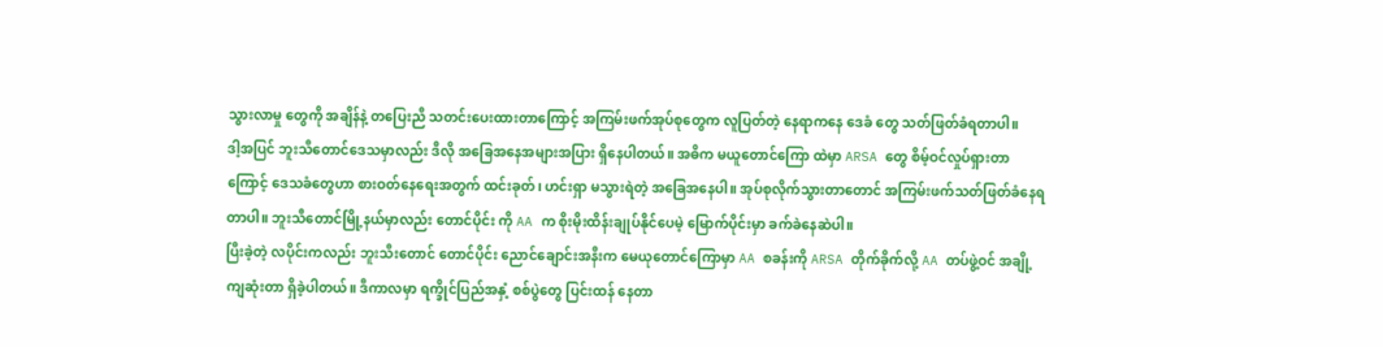သွားလာမှု တွေကို အချိန်နဲ့ တပြေးညီ သတင်းပေးထားတာကြောင့် အကြမ်းဖက်အုပ်စုတွေက လူပြတ်တဲ့ နေရာကနေ ဒေခံ တွေ သတ်ဖြတ်ခံရတာပါ။
ဒါ့အပြင် ဘူးသီတောင်ဒေသမှာလည်း ဒီလို အခြေအနေအများအပြား ရှိနေပါတယ်။ အဓိက မယူတောင်ကြော ထဲမှာ ARSA တွေ စိမ့်ဝင်လှုပ်ရှားတာကြောင့် ဒေသခံတွေဟာ စားဝတ်နေရေးအတွက် ထင်းခုတ်၊ ဟင်းရှာ မသွားရဲတဲ့ အခြေအနေပါ။ အုပ်စုလိုက်သွားတာတောင် အကြမ်းဖက်သတ်ဖြတ်ခံနေရတာပါ။ ဘူးသီတောင်မြို့နယ်မှာလည်း တောင်ပိုင်း ကို AA က စိုးမိုးထိန်းချုပ်နိုင်ပေမဲ့ မြောက်ပိုင်းမှာ ခက်ခဲနေဆဲပါ။
ပြီးခဲ့တဲ့ လပိုင်းကလည်း ဘူးသီးတောင် တောင်ပိုင်း ညောင်ချောင်းအနီးက မေယုတောင်ကြောမှာ AA စခန်းကို ARSA တိုက်ခိုက်လို့ AA တပ်ဖွဲ့ဝင် အချို့ကျဆုံးတာ ရှိခဲ့ပါတယ်။ ဒီကာလမှာ ရက္ခိုင်ပြည်အနှံ့ စစ်ပွဲတွေ ပြင်းထန် နေတာ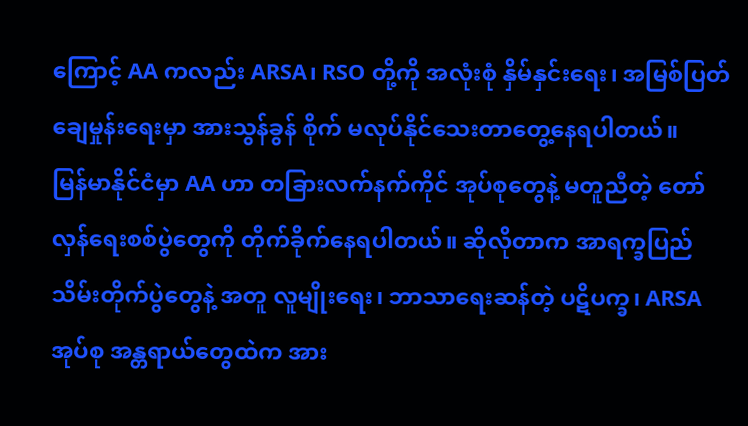ကြောင့် AA ကလည်း ARSA၊ RSO တို့ကို အလုံးစုံ နှိမ်နှင်းရေး၊ အမြစ်ပြတ် ချေမှုန်းရေးမှာ အားသွန်ခွန် စိုက် မလုပ်နိုင်သေးတာတွေ့နေရပါတယ်။
မြန်မာနိုင်ငံမှာ AA ဟာ တခြားလက်နက်ကိုင် အုပ်စုတွေနဲ့ မတူညီတဲ့ တော်လှန်ရေးစစ်ပွဲတွေကို တိုက်ခိုက်နေရပါတယ်။ ဆိုလိုတာက အာရက္ခပြည် သိမ်းတိုက်ပွဲတွေနဲ့ အတူ လူမျိုးရေး၊ ဘာသာရေးဆန်တဲ့ ပဋိပက္ခ၊ ARSA အုပ်စု အန္တရာယ်တွေထဲက အား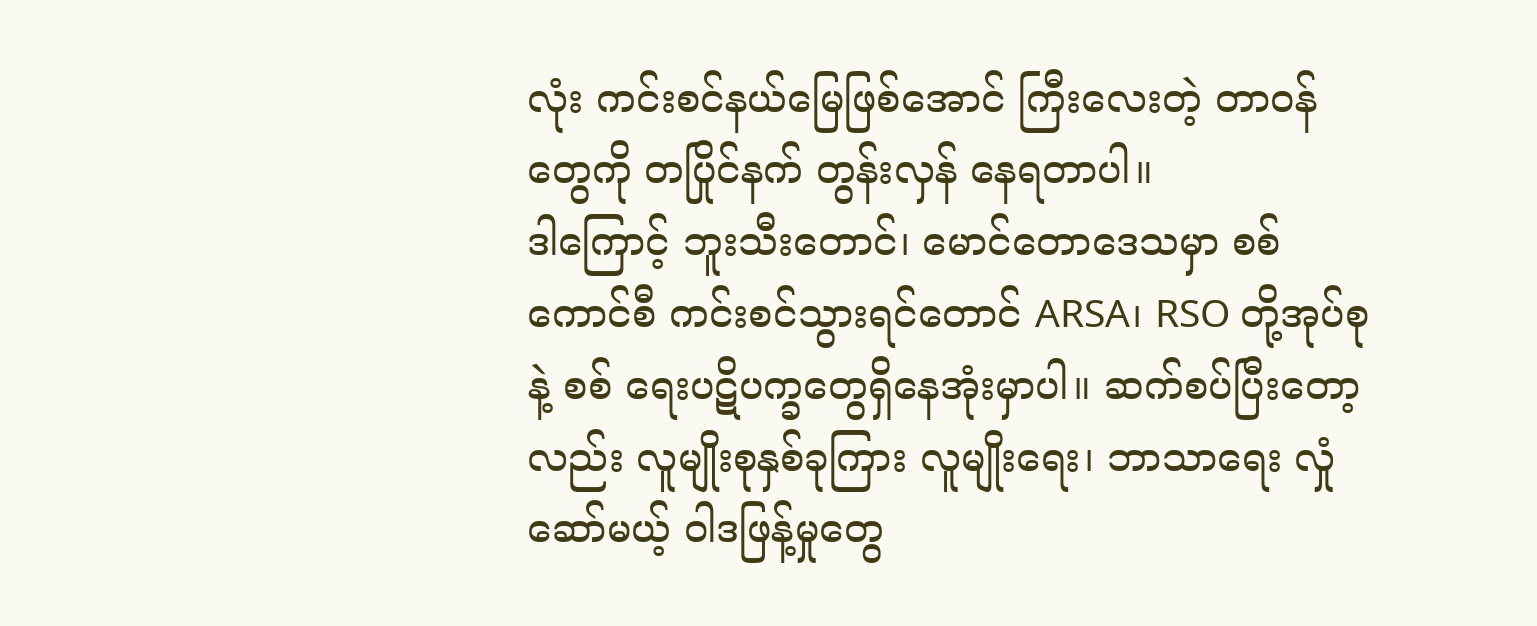လုံး ကင်းစင်နယ်မြေဖြစ်အောင် ကြီးလေးတဲ့ တာဝန်တွေကို တပြိုင်နက် တွန်းလှန် နေရတာပါ။
ဒါကြောင့် ဘူးသီးတောင်၊ မောင်တောဒေသမှာ စစ်ကောင်စီ ကင်းစင်သွားရင်တောင် ARSA၊ RSO တို့အုပ်စုနဲ့ စစ် ရေးပဋိပက္ခတွေရှိနေအုံးမှာပါ။ ဆက်စပ်ပြီးတော့လည်း လူမျိုးစုနှစ်ခုကြား လူမျိုးရေး၊ ဘာသာရေး လှုံဆော်မယ့် ဝါဒဖြန့်မှုတွေ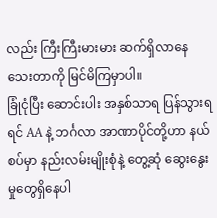လည်း ကြီးကြီးမားမား ဆက်ရှိလာနေသေးတာကို မြင်မိကြမှာပါ။
ခြုံငုံပြီး ဆောင်းပါး အနှစ်သာရ ပြန်သွားရရင် AA နဲ့ ဘင်္ဂလာ အာဏာပိုင်တို့ဟာ နယ်စပ်မှာ နည်းလမ်းမျိုးစုံနဲ့ တွေ့ဆုံ ဆွေးနွေးမှုတွေရှိနေပါ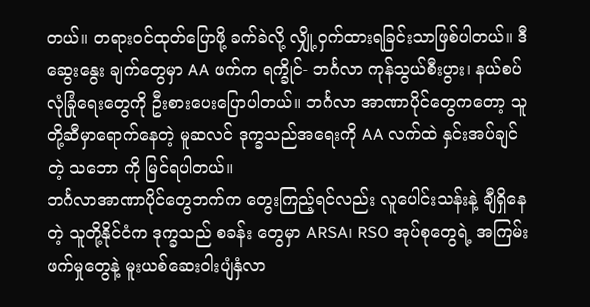တယ်။ တရားဝင်ထုတ်ပြောဖို့ ခက်ခဲလို့ လျှို့ဝှက်ထားရခြင်းသာဖြစ်ပါတယ်။ ဒီဆွေးနွေး ချက်တွေမှာ AA ဖက်က ရက္ခိုင်- ဘင်္ဂလာ ကုန်သွယ်စီးပွား၊ နယ်စပ်လုံခြုံရေးတွေကို ဦးစားပေးပြောပါတယ်။ ဘင်္ဂလာ အာဏာပိုင်တွေကတော့ သူတို့ဆီမှာရောက်နေတဲ့ မူဆလင် ဒုက္ခသည်အရေးကို AA လက်ထဲ နှင်းအပ်ချင်တဲ့ သဘော ကို မြင်ရပါတယ်။
ဘင်္ဂလာအာဏာပိုင်တွေဘက်က တွေးကြည့်ရင်လည်း လူပေါင်းသန်းနဲ့ ချီရှိနေတဲ့ သူတို့နိုင်ငံက ဒုက္ခသည် စခန်း တွေမှာ ARSA၊ RSO အုပ်စုတွေရဲ့ အကြမ်းဖက်မှုတွေနဲ့ မူးယစ်ဆေးဝါးပျံနှံလာ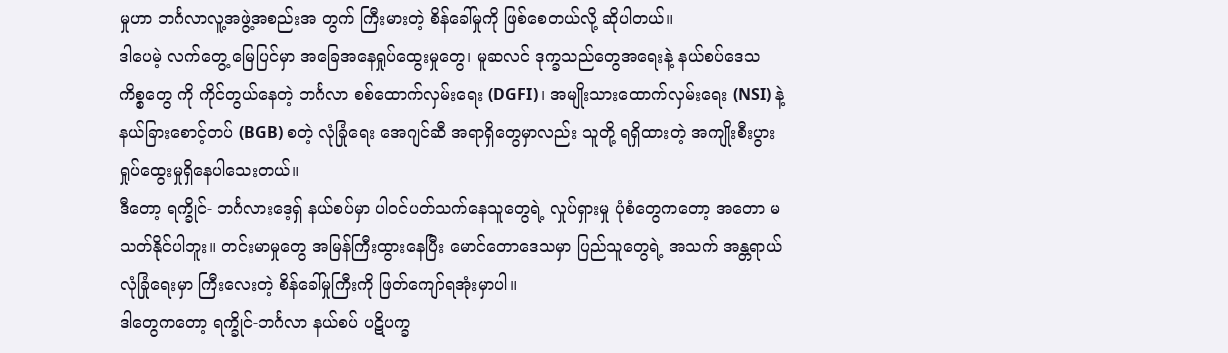မှုဟာ ဘင်္ဂလာလူ့အဖွဲ့အစည်းအ တွက် ကြီးမားတဲ့ စိန်ခေါ်မှုကို ဖြစ်စေတယ်လို့ ဆိုပါတယ်။
ဒါပေမဲ့ လက်တွေ့ မြေပြင်မှာ အခြေအနေရှုပ်ထွေးမှုတွေ၊ မူဆလင် ဒုက္ခသည်တွေအရေးနဲ့ နယ်စပ်ဒေသ ကိစ္စတွေ ကို ကိုင်တွယ်နေတဲ့ ဘင်္ဂလာ စစ်ထောက်လှမ်းရေး (DGFI)၊ အမျိုးသားထောက်လှမ်းရေး (NSI) နဲ့ နယ်ခြားစောင့်တပ် (BGB) စတဲ့ လုံခြုံရေး အေဂျင်ဆီ အရာရှိတွေမှာလည်း သူတို့ ရရှိထားတဲ့ အကျိုးစီးပွား ရှုပ်ထွေးမှုရှိနေပါသေးတယ်။
ဒီတော့ ရက္ခိုင်- ဘင်္ဂလားဒေ့ရှ် နယ်စပ်မှာ ပါဝင်ပတ်သက်နေသူတွေရဲ့ လှုပ်ရှားမှု ပုံစံတွေကတော့ အတော မ သတ်နိုင်ပါဘူး။ တင်းမာမှုတွေ အမြန်ကြီးထွားနေပြီး မောင်တောဒေသမှာ ပြည်သူတွေရဲ့ အသက် အန္တရာယ်လုံခြုံရေးမှာ ကြီးလေးတဲ့ စိန်ခေါ်မှုကြီးကို ဖြတ်ကျော်ရအုံးမှာပါ။
ဒါတွေကတော့ ရက္ခိုင်-ဘင်္ဂလာ နယ်စပ် ပဋိပက္ခ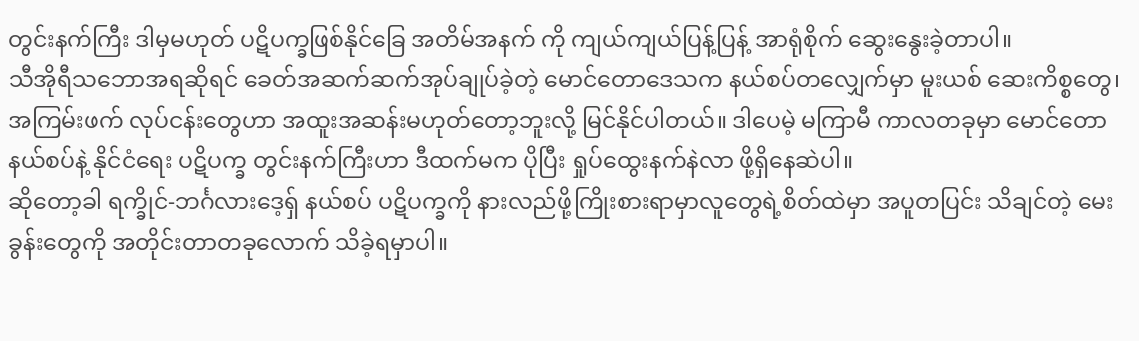တွင်းနက်ကြီး ဒါမှမဟုတ် ပဋိပက္ခဖြစ်နိုင်ခြေ အတိမ်အနက် ကို ကျယ်ကျယ်ပြန့်ပြန့် အာရုံစိုက် ဆွေးနွေးခဲ့တာပါ။
သီအိုရီသဘောအရဆိုရင် ခေတ်အဆက်ဆက်အုပ်ချုပ်ခဲ့တဲ့ မောင်တောဒေသက နယ်စပ်တလျှေက်မှာ မူးယစ် ဆေးကိစ္စတွေ၊ အကြမ်းဖက် လုပ်ငန်းတွေဟာ အထူးအဆန်းမဟုတ်တော့ဘူးလို့ မြင်နိုင်ပါတယ်။ ဒါပေမဲ့ မကြာမီ ကာလတခုမှာ မောင်တော နယ်စပ်နဲ့ နိုင်ငံရေး ပဋိပက္ခ တွင်းနက်ကြီးဟာ ဒီထက်မက ပိုပြီး ရှုပ်ထွေးနက်နဲလာ ဖို့ရှိနေဆဲပါ။
ဆိုတော့ခါ ရက္ခိုင်-ဘင်္ဂလားဒေ့ရှ် နယ်စပ် ပဋိပက္ခကို နားလည်ဖို့ကြိုးစားရာမှာလူတွေရဲ့စိတ်ထဲမှာ အပူတပြင်း သိချင်တဲ့ မေးခွန်းတွေကို အတိုင်းတာတခုလောက် သိခဲ့ရမှာပါ။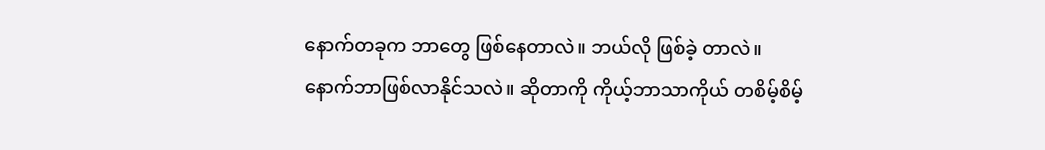နောက်တခုက ဘာတွေ ဖြစ်နေတာလဲ။ ဘယ်လို ဖြစ်ခဲ့ တာလဲ။ နောက်ဘာဖြစ်လာနိုင်သလဲ။ ဆိုတာကို ကိုယ့်ဘာသာကိုယ် တစိမ့်စိမ့်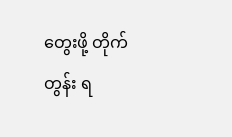တွေးဖို့ တိုက်တွန်း ရ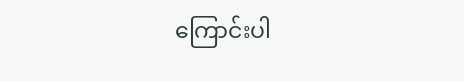ကြောင်းပါ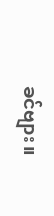ခင်ဗျား။